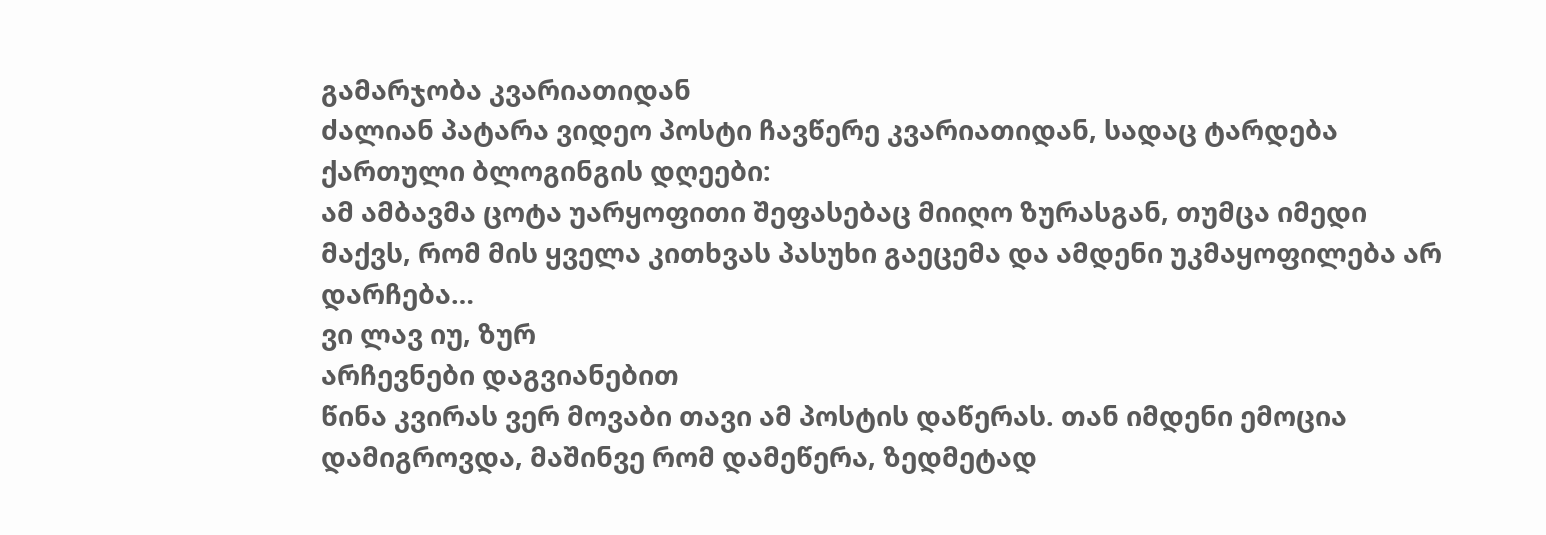გამარჯობა კვარიათიდან
ძალიან პატარა ვიდეო პოსტი ჩავწერე კვარიათიდან, სადაც ტარდება ქართული ბლოგინგის დღეები:
ამ ამბავმა ცოტა უარყოფითი შეფასებაც მიიღო ზურასგან, თუმცა იმედი მაქვს, რომ მის ყველა კითხვას პასუხი გაეცემა და ამდენი უკმაყოფილება არ დარჩება…
ვი ლავ იუ, ზურ
არჩევნები დაგვიანებით
წინა კვირას ვერ მოვაბი თავი ამ პოსტის დაწერას. თან იმდენი ემოცია დამიგროვდა, მაშინვე რომ დამეწერა, ზედმეტად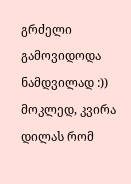გრძელი გამოვიდოდა ნამდვილად :))
მოკლედ, კვირა დილას რომ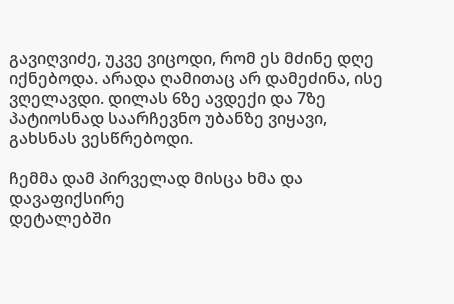გავიღვიძე, უკვე ვიცოდი, რომ ეს მძინე დღე იქნებოდა. არადა ღამითაც არ დამეძინა, ისე ვღელავდი. დილას 6ზე ავდექი და 7ზე პატიოსნად საარჩევნო უბანზე ვიყავი, გახსნას ვესწრებოდი.

ჩემმა დამ პირველად მისცა ხმა და დავაფიქსირე
დეტალებში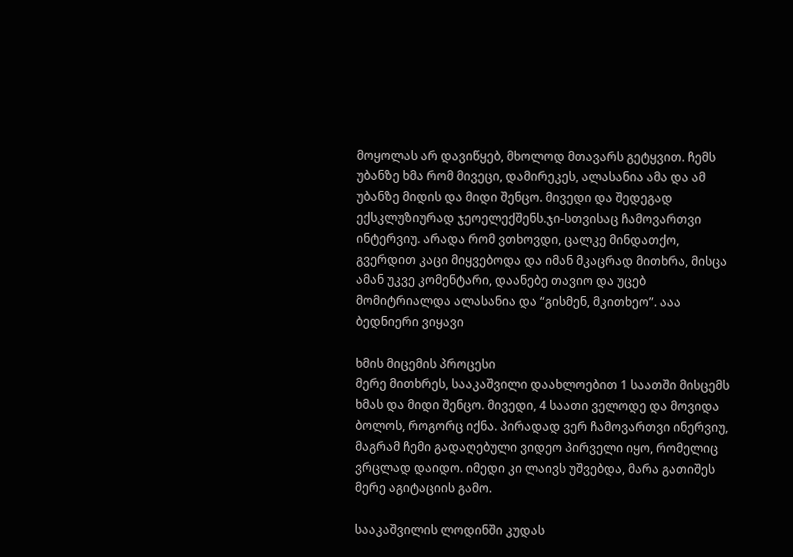მოყოლას არ დავიწყებ, მხოლოდ მთავარს გეტყვით. ჩემს უბანზე ხმა რომ მივეცი, დამირეკეს, ალასანია ამა და ამ უბანზე მიდის და მიდი შენცო. მივედი და შედეგად ექსკლუზიურად ჯეოელექშენს.ჯი-სთვისაც ჩამოვართვი ინტერვიუ. არადა რომ ვთხოვდი, ცალკე მინდათქო, გვერდით კაცი მიყვებოდა და იმან მკაცრად მითხრა, მისცა ამან უკვე კომენტარი, დაანებე თავიო და უცებ მომიტრიალდა ალასანია და “გისმენ, მკითხეო”. ააა ბედნიერი ვიყავი

ხმის მიცემის პროცესი
მერე მითხრეს, სააკაშვილი დაახლოებით 1 საათში მისცემს ხმას და მიდი შენცო. მივედი, 4 საათი ველოდე და მოვიდა ბოლოს, როგორც იქნა. პირადად ვერ ჩამოვართვი ინერვიუ, მაგრამ ჩემი გადაღებული ვიდეო პირველი იყო, რომელიც ვრცლად დაიდო. იმედი კი ლაივს უშვებდა, მარა გათიშეს მერე აგიტაციის გამო.

სააკაშვილის ლოდინში კუდას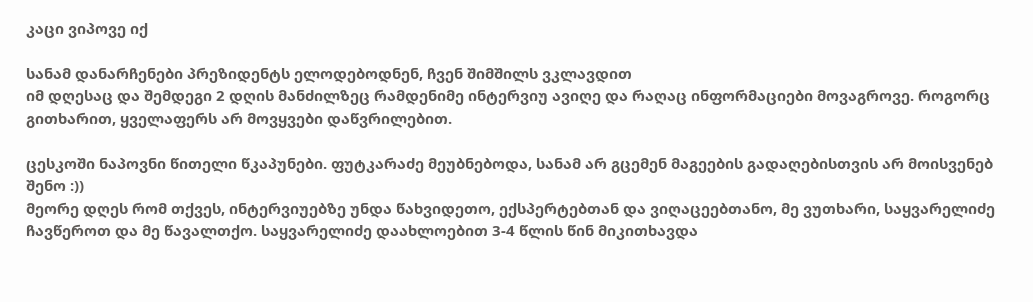კაცი ვიპოვე იქ

სანამ დანარჩენები პრეზიდენტს ელოდებოდნენ, ჩვენ შიმშილს ვკლავდით
იმ დღესაც და შემდეგი 2 დღის მანძილზეც რამდენიმე ინტერვიუ ავიღე და რაღაც ინფორმაციები მოვაგროვე. როგორც გითხარით, ყველაფერს არ მოვყვები დაწვრილებით.

ცესკოში ნაპოვნი წითელი წკაპუნები. ფუტკარაძე მეუბნებოდა, სანამ არ გცემენ მაგეების გადაღებისთვის არ მოისვენებ შენო :))
მეორე დღეს რომ თქვეს, ინტერვიუებზე უნდა წახვიდეთო, ექსპერტებთან და ვიღაცეებთანო, მე ვუთხარი, საყვარელიძე ჩავწეროთ და მე წავალთქო. საყვარელიძე დაახლოებით 3-4 წლის წინ მიკითხავდა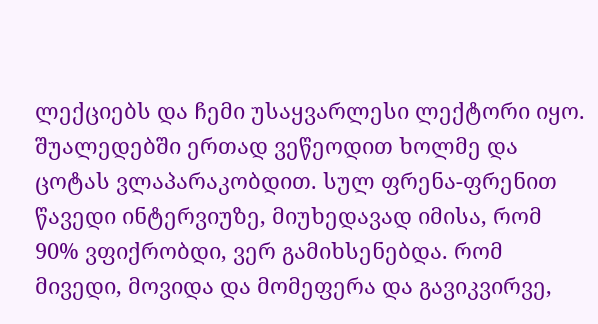ლექციებს და ჩემი უსაყვარლესი ლექტორი იყო. შუალედებში ერთად ვეწეოდით ხოლმე და ცოტას ვლაპარაკობდით. სულ ფრენა-ფრენით წავედი ინტერვიუზე, მიუხედავად იმისა, რომ 90% ვფიქრობდი, ვერ გამიხსენებდა. რომ მივედი, მოვიდა და მომეფერა და გავიკვირვე,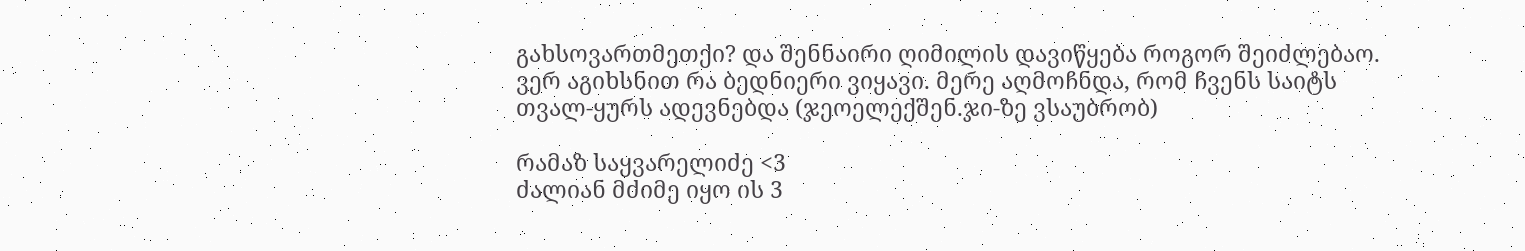გახსოვართმეთქი? და შენნაირი ღიმილის დავიწყება როგორ შეიძლებაო. ვერ აგიხსნით რა ბედნიერი ვიყავი. მერე აღმოჩნდა, რომ ჩვენს საიტს თვალ-ყურს ადევნებდა (ჯეოელექშენ.ჯი-ზე ვსაუბრობ)

რამაზ საყვარელიძე <3
ძალიან მძიმე იყო ის 3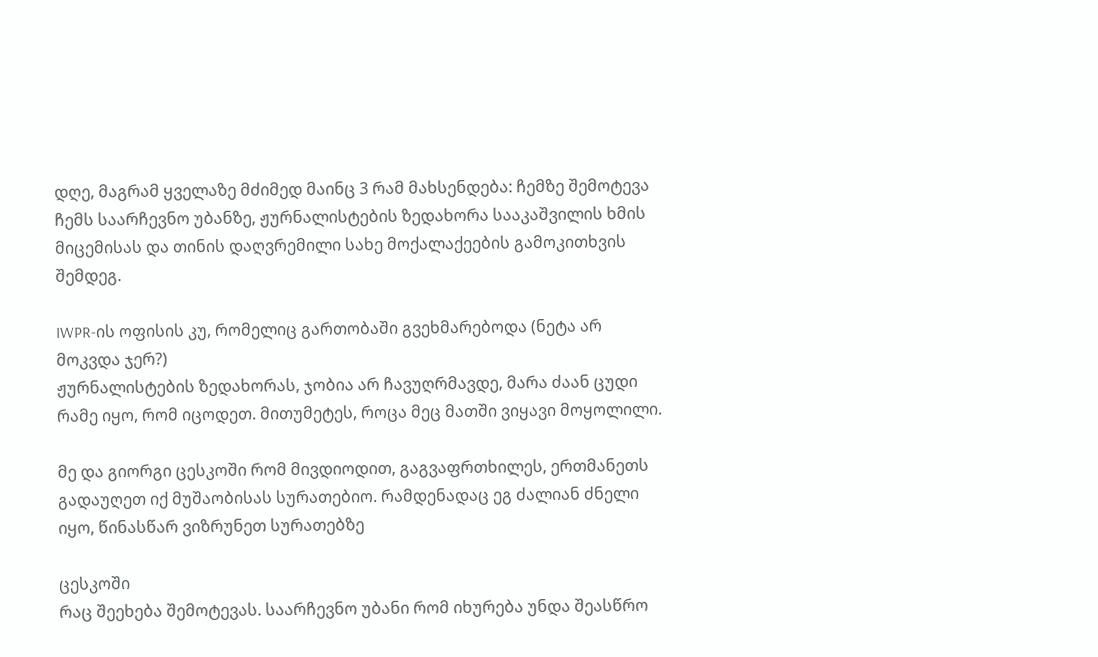დღე, მაგრამ ყველაზე მძიმედ მაინც 3 რამ მახსენდება: ჩემზე შემოტევა ჩემს საარჩევნო უბანზე, ჟურნალისტების ზედახორა სააკაშვილის ხმის მიცემისას და თინის დაღვრემილი სახე მოქალაქეების გამოკითხვის შემდეგ.

IWPR-ის ოფისის კუ, რომელიც გართობაში გვეხმარებოდა (ნეტა არ მოკვდა ჯერ?)
ჟურნალისტების ზედახორას, ჯობია არ ჩავუღრმავდე, მარა ძაან ცუდი რამე იყო, რომ იცოდეთ. მითუმეტეს, როცა მეც მათში ვიყავი მოყოლილი.

მე და გიორგი ცესკოში რომ მივდიოდით, გაგვაფრთხილეს, ერთმანეთს გადაუღეთ იქ მუშაობისას სურათებიო. რამდენადაც ეგ ძალიან ძნელი იყო, წინასწარ ვიზრუნეთ სურათებზე

ცესკოში
რაც შეეხება შემოტევას. საარჩევნო უბანი რომ იხურება უნდა შეასწრო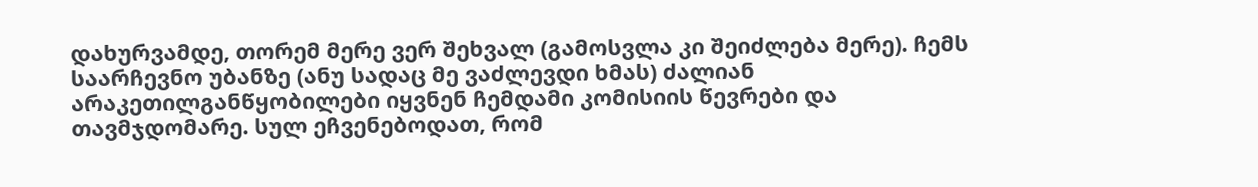დახურვამდე, თორემ მერე ვერ შეხვალ (გამოსვლა კი შეიძლება მერე). ჩემს საარჩევნო უბანზე (ანუ სადაც მე ვაძლევდი ხმას) ძალიან არაკეთილგანწყობილები იყვნენ ჩემდამი კომისიის წევრები და თავმჯდომარე. სულ ეჩვენებოდათ, რომ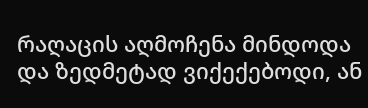რაღაცის აღმოჩენა მინდოდა და ზედმეტად ვიქექებოდი, ან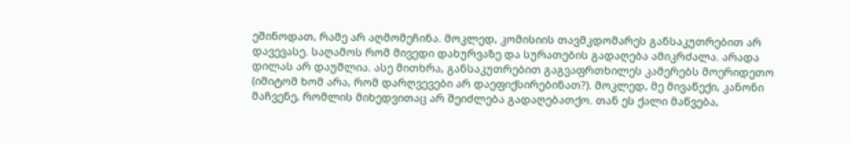ეშინოდათ, რამე არ აღმომეჩინა. მოკლედ, კომისიის თავმკდომარეს განსაკუთრებით არ დავევასე. საღამოს რომ მივედი დახურვაზე და სურათების გადაღება ამიკრძალა. არადა დილას არ დაუშლია. ასე მითხრა, განსაკუთრებით გაგვაფრთხილეს კამერებს მოერიდეთო (იმიტომ ხომ არა, რომ დარღვევები არ დაეფიქსირებინათ?). მოკლედ, მე მივაწექი, კანონი მაჩვენე, რომლის მიხედვითაც არ შეიძლება გადაღებათქო. თან ეს ქალი მაწვება,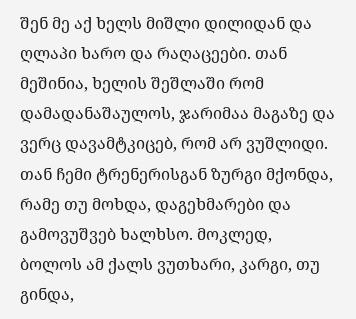შენ მე აქ ხელს მიშლი დილიდან და ღლაპი ხარო და რაღაცეები. თან მეშინია, ხელის შეშლაში რომ დამადანაშაულოს, ჯარიმაა მაგაზე და ვერც დავამტკიცებ, რომ არ ვუშლიდი. თან ჩემი ტრენერისგან ზურგი მქონდა, რამე თუ მოხდა, დაგეხმარები და გამოვუშვებ ხალხსო. მოკლედ, ბოლოს ამ ქალს ვუთხარი, კარგი, თუ გინდა,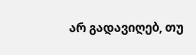არ გადავიღებ, თუ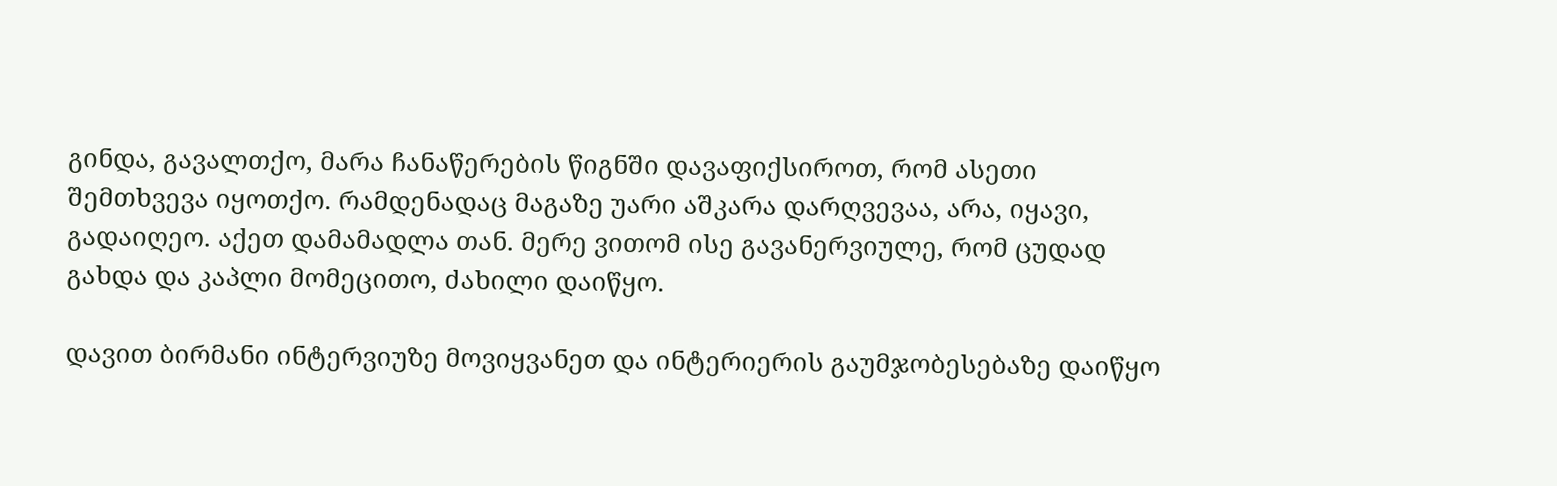გინდა, გავალთქო, მარა ჩანაწერების წიგნში დავაფიქსიროთ, რომ ასეთი შემთხვევა იყოთქო. რამდენადაც მაგაზე უარი აშკარა დარღვევაა, არა, იყავი, გადაიღეო. აქეთ დამამადლა თან. მერე ვითომ ისე გავანერვიულე, რომ ცუდად გახდა და კაპლი მომეცითო, ძახილი დაიწყო.

დავით ბირმანი ინტერვიუზე მოვიყვანეთ და ინტერიერის გაუმჯობესებაზე დაიწყო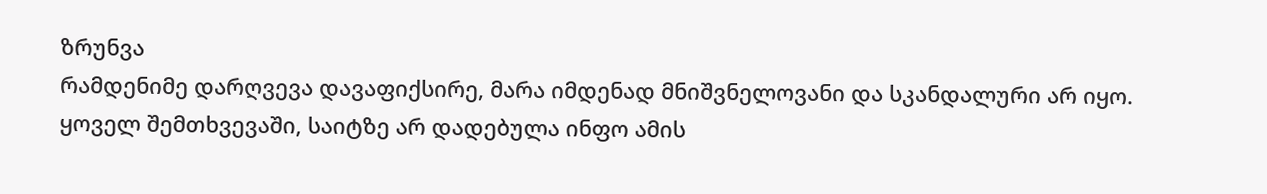ზრუნვა
რამდენიმე დარღვევა დავაფიქსირე, მარა იმდენად მნიშვნელოვანი და სკანდალური არ იყო. ყოველ შემთხვევაში, საიტზე არ დადებულა ინფო ამის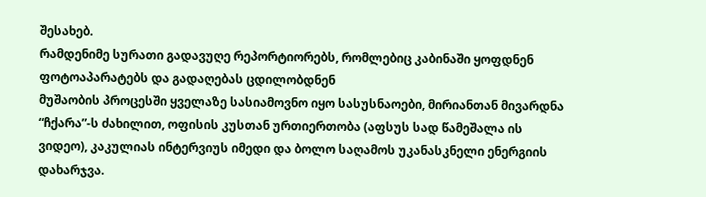შესახებ.
რამდენიმე სურათი გადავუღე რეპორტიორებს, რომლებიც კაბინაში ყოფდნენ ფოტოაპარატებს და გადაღებას ცდილობდნენ
მუშაობის პროცესში ყველაზე სასიამოვნო იყო სასუსნაოები, მირიანთან მივარდნა “ჩქარა”-ს ძახილით, ოფისის კუსთან ურთიერთობა (აფსუს სად წამეშალა ის ვიდეო), კაკულიას ინტერვიუს იმედი და ბოლო საღამოს უკანასკნელი ენერგიის დახარჯვა.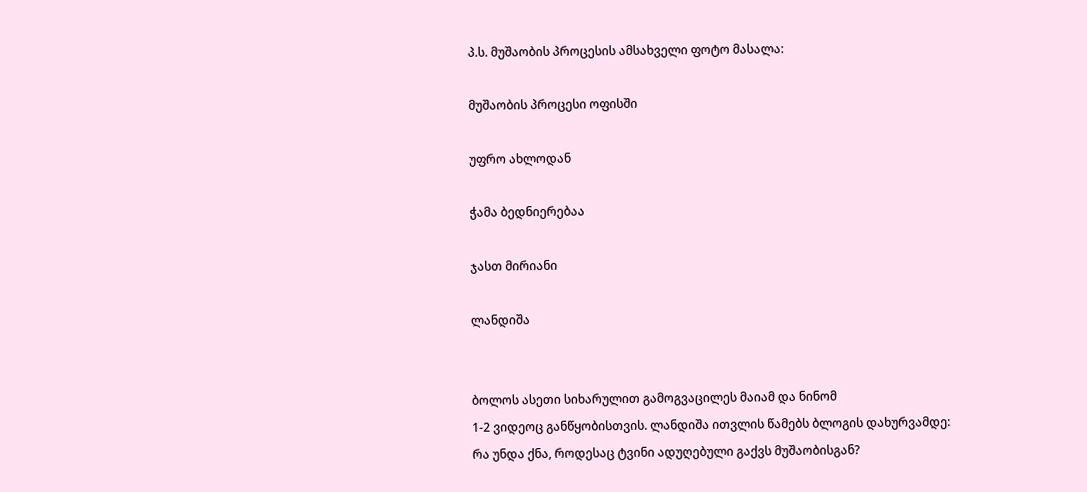პ.ს. მუშაობის პროცესის ამსახველი ფოტო მასალა:

მუშაობის პროცესი ოფისში

უფრო ახლოდან

ჭამა ბედნიერებაა

ჯასთ მირიანი

ლანდიშა


ბოლოს ასეთი სიხარულით გამოგვაცილეს მაიამ და ნინომ
1-2 ვიდეოც განწყობისთვის. ლანდიშა ითვლის წამებს ბლოგის დახურვამდე:
რა უნდა ქნა, როდესაც ტვინი ადუღებული გაქვს მუშაობისგან?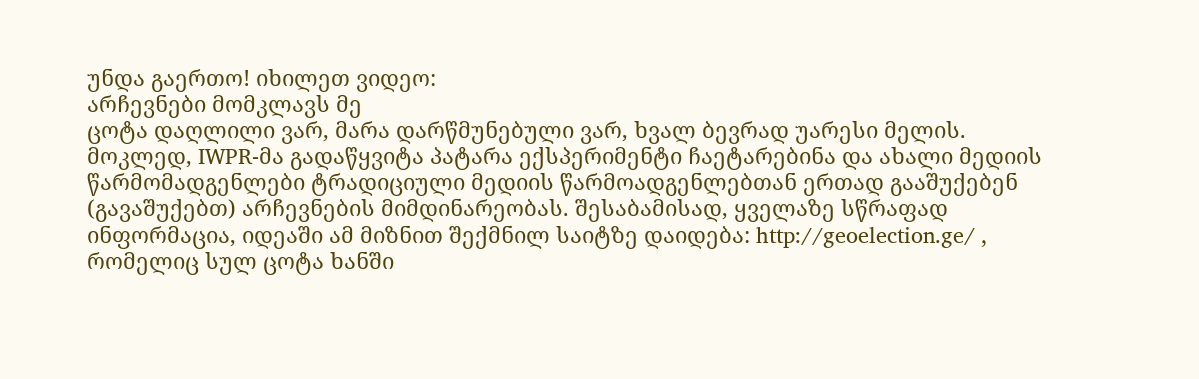უნდა გაერთო! იხილეთ ვიდეო:
არჩევნები მომკლავს მე
ცოტა დაღლილი ვარ, მარა დარწმუნებული ვარ, ხვალ ბევრად უარესი მელის.
მოკლედ, IWPR-მა გადაწყვიტა პატარა ექსპერიმენტი ჩაეტარებინა და ახალი მედიის წარმომადგენლები ტრადიციული მედიის წარმოადგენლებთან ერთად გააშუქებენ (გავაშუქებთ) არჩევნების მიმდინარეობას. შესაბამისად, ყველაზე სწრაფად ინფორმაცია, იდეაში ამ მიზნით შექმნილ საიტზე დაიდება: http://geoelection.ge/ , რომელიც სულ ცოტა ხანში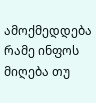ამოქმედდება
რამე ინფოს მიღება თუ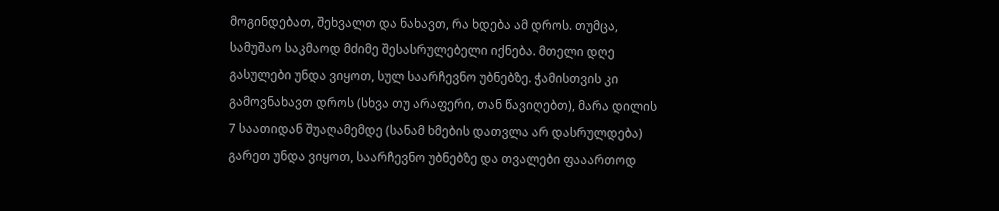მოგინდებათ, შეხვალთ და ნახავთ, რა ხდება ამ დროს. თუმცა, სამუშაო საკმაოდ მძიმე შესასრულებელი იქნება. მთელი დღე გასულები უნდა ვიყოთ, სულ საარჩევნო უბნებზე. ჭამისთვის კი გამოვნახავთ დროს (სხვა თუ არაფერი, თან წავიღებთ), მარა დილის 7 საათიდან შუაღამემდე (სანამ ხმების დათვლა არ დასრულდება) გარეთ უნდა ვიყოთ, საარჩევნო უბნებზე და თვალები ფააართოდ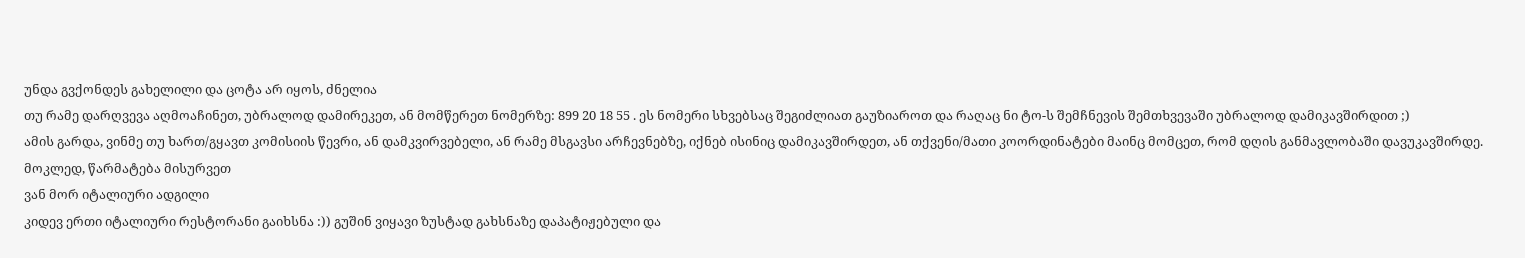უნდა გვქონდეს გახელილი და ცოტა არ იყოს, ძნელია
თუ რამე დარღვევა აღმოაჩინეთ, უბრალოდ დამირეკეთ, ან მომწერეთ ნომერზე: 899 20 18 55 . ეს ნომერი სხვებსაც შეგიძლიათ გაუზიაროთ და რაღაც ნი ტო-ს შემჩნევის შემთხვევაში უბრალოდ დამიკავშირდით ;)
ამის გარდა, ვინმე თუ ხართ/გყავთ კომისიის წევრი, ან დამკვირვებელი, ან რამე მსგავსი არჩევნებზე, იქნებ ისინიც დამიკავშირდეთ, ან თქვენი/მათი კოორდინატები მაინც მომცეთ, რომ დღის განმავლობაში დავუკავშირდე.
მოკლედ, წარმატება მისურვეთ
ვან მორ იტალიური ადგილი
კიდევ ერთი იტალიური რესტორანი გაიხსნა :)) გუშინ ვიყავი ზუსტად გახსნაზე დაპატიჟებული და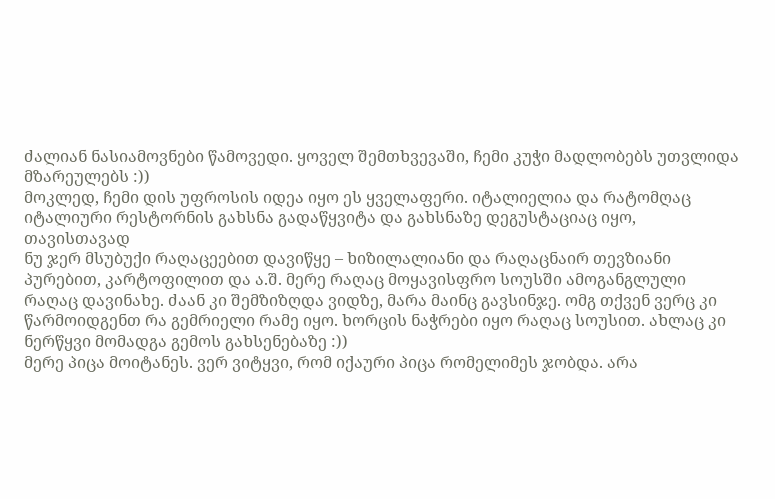ძალიან ნასიამოვნები წამოვედი. ყოველ შემთხვევაში, ჩემი კუჭი მადლობებს უთვლიდა მზარეულებს :))
მოკლედ, ჩემი დის უფროსის იდეა იყო ეს ყველაფერი. იტალიელია და რატომღაც იტალიური რესტორნის გახსნა გადაწყვიტა და გახსნაზე დეგუსტაციაც იყო, თავისთავად
ნუ ჯერ მსუბუქი რაღაცეებით დავიწყე – ხიზილალიანი და რაღაცნაირ თევზიანი პურებით, კარტოფილით და ა.შ. მერე რაღაც მოყავისფრო სოუსში ამოგანგლული რაღაც დავინახე. ძაან კი შემზიზღდა ვიდზე, მარა მაინც გავსინჯე. ომგ თქვენ ვერც კი წარმოიდგენთ რა გემრიელი რამე იყო. ხორცის ნაჭრები იყო რაღაც სოუსით. ახლაც კი ნერწყვი მომადგა გემოს გახსენებაზე :))
მერე პიცა მოიტანეს. ვერ ვიტყვი, რომ იქაური პიცა რომელიმეს ჯობდა. არა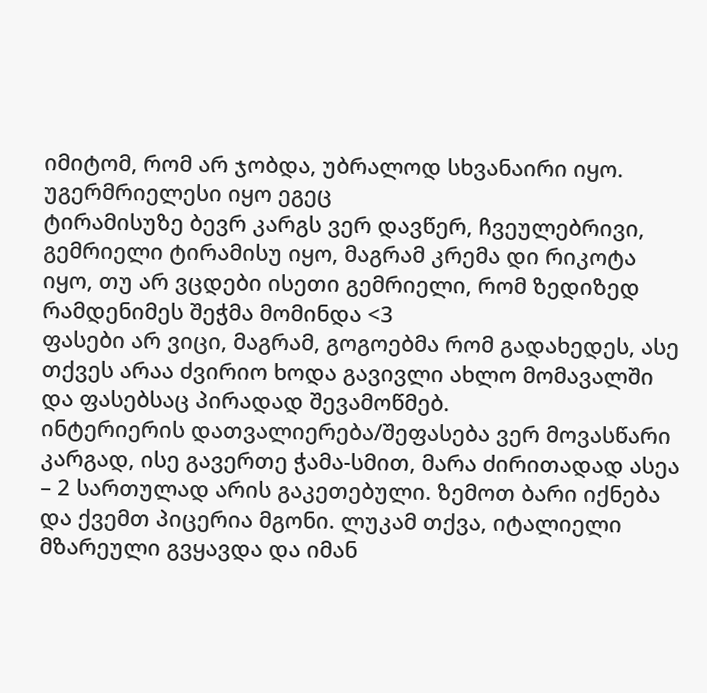იმიტომ, რომ არ ჯობდა, უბრალოდ სხვანაირი იყო. უგერმრიელესი იყო ეგეც
ტირამისუზე ბევრ კარგს ვერ დავწერ, ჩვეულებრივი, გემრიელი ტირამისუ იყო, მაგრამ კრემა დი რიკოტა იყო, თუ არ ვცდები ისეთი გემრიელი, რომ ზედიზედ რამდენიმეს შეჭმა მომინდა <3
ფასები არ ვიცი, მაგრამ, გოგოებმა რომ გადახედეს, ასე თქვეს არაა ძვირიო ხოდა გავივლი ახლო მომავალში და ფასებსაც პირადად შევამოწმებ.
ინტერიერის დათვალიერება/შეფასება ვერ მოვასწარი კარგად, ისე გავერთე ჭამა-სმით, მარა ძირითადად ასეა – 2 სართულად არის გაკეთებული. ზემოთ ბარი იქნება და ქვემთ პიცერია მგონი. ლუკამ თქვა, იტალიელი მზარეული გვყავდა და იმან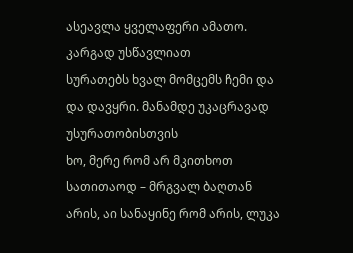ასეავლა ყველაფერი ამათო. კარგად უსწავლიათ
სურათებს ხვალ მომცემს ჩემი და და დავყრი. მანამდე უკაცრავად უსურათობისთვის
ხო, მერე რომ არ მკითხოთ სათითაოდ – მრგვალ ბაღთან არის, აი სანაყინე რომ არის, ლუკა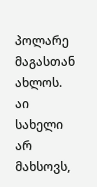პოლარე მაგასთან ახლოს. აი სახელი არ მახსოვს,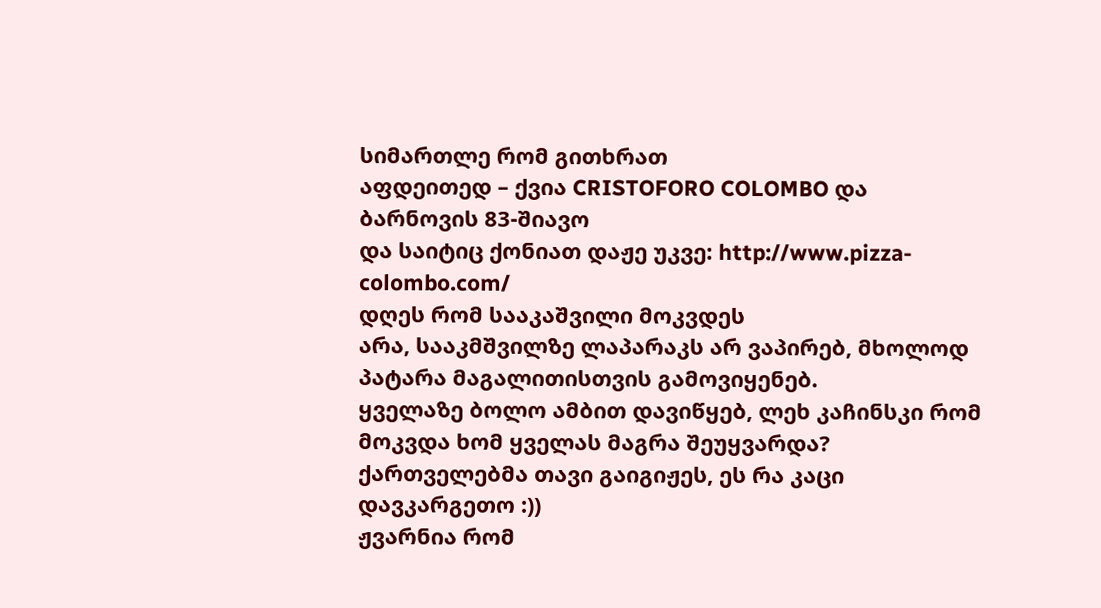სიმართლე რომ გითხრათ
აფდეითედ – ქვია CRISTOFORO COLOMBO და ბარნოვის 83-შიავო
და საიტიც ქონიათ დაჟე უკვე: http://www.pizza-colombo.com/
დღეს რომ სააკაშვილი მოკვდეს
არა, სააკმშვილზე ლაპარაკს არ ვაპირებ, მხოლოდ პატარა მაგალითისთვის გამოვიყენებ.
ყველაზე ბოლო ამბით დავიწყებ, ლეხ კაჩინსკი რომ მოკვდა ხომ ყველას მაგრა შეუყვარდა? ქართველებმა თავი გაიგიჟეს, ეს რა კაცი დავკარგეთო :))
ჟვარნია რომ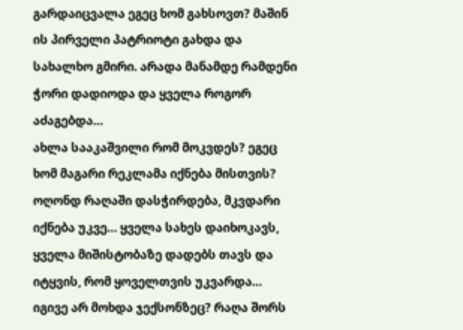გარდაიცვალა ეგეც ხომ გახსოვთ? მაშინ ის პირველი პატრიოტი გახდა და სახალხო გმირი. არადა მანამდე რამდენი ჭორი დადიოდა და ყველა როგორ აძაგებდა…
ახლა სააკაშვილი რომ მოკვდეს? ეგეც ხომ მაგარი რეკლამა იქნება მისთვის? ოღონდ რაღაში დასჭირდება, მკვდარი იქნება უკვე… ყველა სახეს დაიხოკავს, ყველა მიშისტობაზე დადებს თავს და იტყვის, რომ ყოველთვის უკვარდა…
იგივე არ მოხდა ჯექსონზეც? რაღა შორს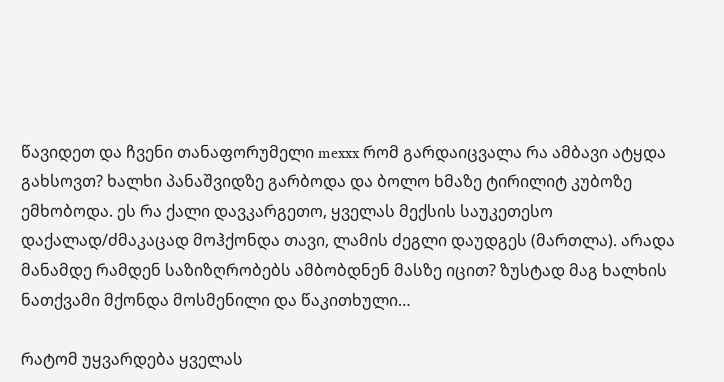წავიდეთ და ჩვენი თანაფორუმელი mexxx რომ გარდაიცვალა რა ამბავი ატყდა გახსოვთ? ხალხი პანაშვიდზე გარბოდა და ბოლო ხმაზე ტირილიტ კუბოზე ემხობოდა. ეს რა ქალი დავკარგეთო, ყველას მექსის საუკეთესო დაქალად/ძმაკაცად მოჰქონდა თავი, ლამის ძეგლი დაუდგეს (მართლა). არადა მანამდე რამდენ საზიზღრობებს ამბობდნენ მასზე იცით? ზუსტად მაგ ხალხის ნათქვამი მქონდა მოსმენილი და წაკითხული…

რატომ უყვარდება ყველას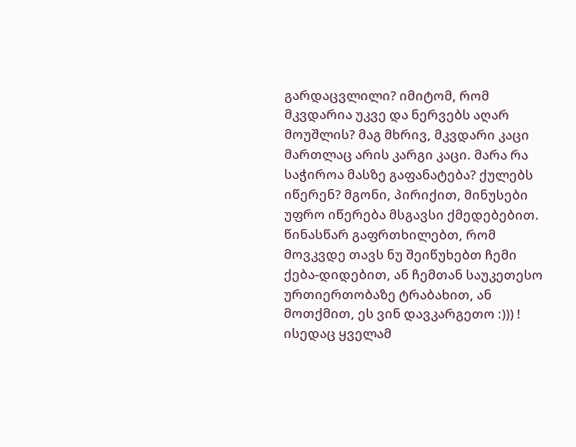გარდაცვლილი? იმიტომ, რომ მკვდარია უკვე და ნერვებს აღარ მოუშლის? მაგ მხრივ, მკვდარი კაცი მართლაც არის კარგი კაცი. მარა რა საჭიროა მასზე გაფანატება? ქულებს იწერენ? მგონი, პირიქით, მინუსები უფრო იწერება მსგავსი ქმედებებით.
წინასწარ გაფრთხილებთ, რომ მოვკვდე თავს ნუ შეიწუხებთ ჩემი ქება-დიდებით, ან ჩემთან საუკეთესო ურთიერთობაზე ტრაბახით, ან მოთქმით, ეს ვინ დავკარგეთო :))) ! ისედაც ყველამ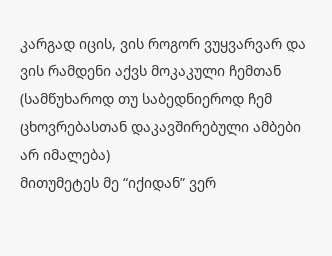კარგად იცის, ვის როგორ ვუყვარვარ და ვის რამდენი აქვს მოკაკული ჩემთან (სამწუხაროდ თუ საბედნიეროდ ჩემ ცხოვრებასთან დაკავშირებული ამბები არ იმალება)
მითუმეტეს მე “იქიდან” ვერ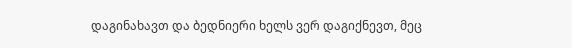დაგინახავთ და ბედნიერი ხელს ვერ დაგიქნევთ, მეც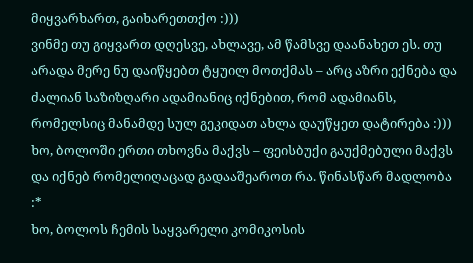მიყვარხართ, გაიხარეთთქო :)))
ვინმე თუ გიყვართ დღესვე, ახლავე, ამ წამსვე დაანახეთ ეს. თუ არადა მერე ნუ დაიწყებთ ტყუილ მოთქმას – არც აზრი ექნება და ძალიან საზიზღარი ადამიანიც იქნებით, რომ ადამიანს, რომელსიც მანამდე სულ გეკიდათ ახლა დაუწყეთ დატირება :)))
ხო, ბოლოში ერთი თხოვნა მაქვს – ფეისბუქი გაუქმებული მაქვს და იქნებ რომელიღაცად გადააშეაროთ რა. წინასწარ მადლობა :*
ხო, ბოლოს ჩემის საყვარელი კომიკოსის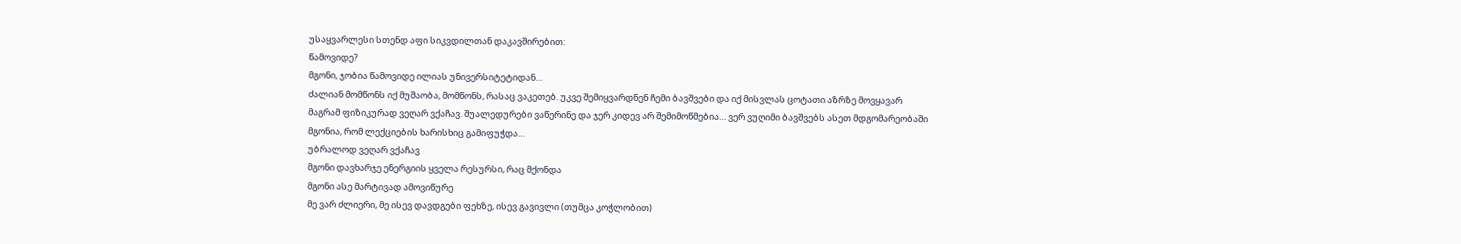უსაყვარლესი სთენდ აფი სიკვდილთან დაკავშირებით:
წამოვიდე?
მგონი, ჯობია წამოვიდე ილიას უნივერსიტეტიდან…
ძალიან მომწონს იქ მუშაობა, მომწონს, რასაც ვაკეთებ. უკვე შემიყვარდნენ ჩემი ბავშვები და იქ მისვლას ცოტათი აზრზე მოვყავარ
მაგრამ ფიზიკურად ვეღარ ვქაჩავ. შუალედურები ვაწერინე და ჯერ კიდევ არ შემიმოწმებია… ვერ ვუღიმი ბავშვებს ასეთ მდგომარეობაში
მგონია, რომ ლექციების ხარისხიც გამიფუჭდა…
უბრალოდ ვეღარ ვქაჩავ
მგონი დავხარჯე ენერგიის ყველა რესურსი, რაც მქონდა
მგონი ასე მარტივად ამოვიწურე
მე ვარ ძლიერი, მე ისევ დავდგები ფეხზე, ისევ გავივლი (თუმცა კოჭლობით)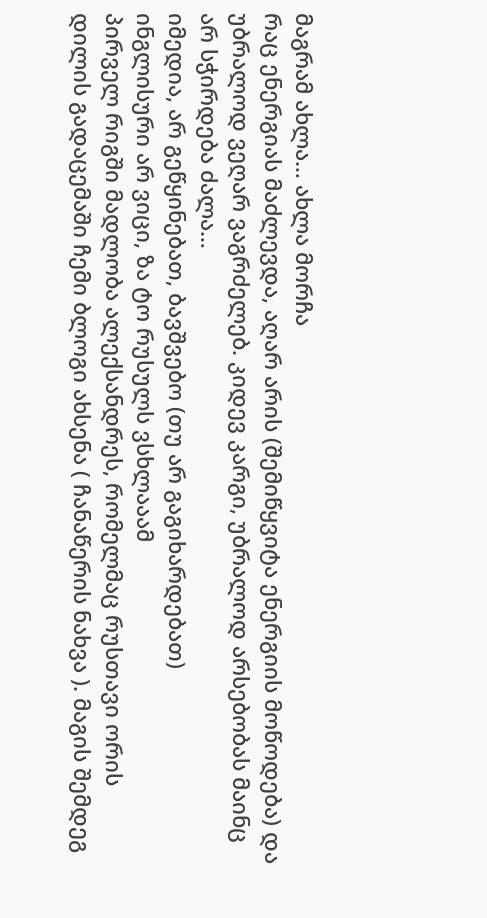მაგრამ ახლა… ახლა მორჩა
რაც ენერგიას მაძლევდა, აღარ არის (შემიწყვიტა ენერგიის მოწოდება) და უბრალოდ ვეღარ ვაგრძელებ. კიდევ კარგი, უბრალოდ არსებობას მაინც არ სჭირდება ძალა…
იმედია, არ გეწყინებათ, ბავშვებო (თუ არ გაგიხარდებათ)
ინგლისური არ ვიცი, ზა ტო რუსულს ვსხლააამ
პირველ რიგში მადლობა ალექსანდრეს, რომელმაც რუსთავი ორის დილის გადაცემაში ჩემი ბლოგი ახსენა ( ჩანაწერის ნახვა ). მაგის შემდეგ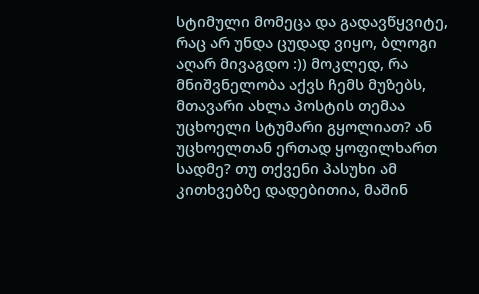სტიმული მომეცა და გადავწყვიტე, რაც არ უნდა ცუდად ვიყო, ბლოგი აღარ მივაგდო :)) მოკლედ, რა მნიშვნელობა აქვს ჩემს მუზებს, მთავარი ახლა პოსტის თემაა
უცხოელი სტუმარი გყოლიათ? ან უცხოელთან ერთად ყოფილხართ სადმე? თუ თქვენი პასუხი ამ კითხვებზე დადებითია, მაშინ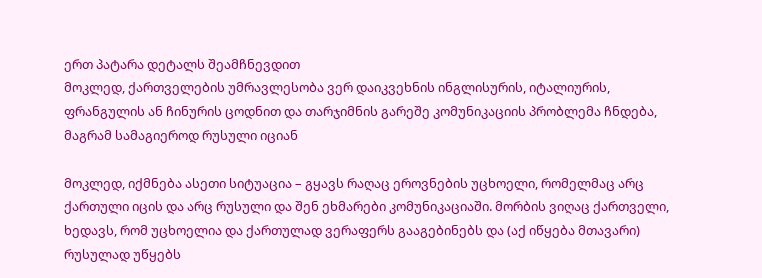ერთ პატარა დეტალს შეამჩნევდით
მოკლედ, ქართველების უმრავლესობა ვერ დაიკვეხნის ინგლისურის, იტალიურის, ფრანგულის ან ჩინურის ცოდნით და თარჯიმნის გარეშე კომუნიკაციის პრობლემა ჩნდება, მაგრამ სამაგიეროდ რუსული იციან

მოკლედ, იქმნება ასეთი სიტუაცია – გყავს რაღაც ეროვნების უცხოელი, რომელმაც არც ქართული იცის და არც რუსული და შენ ეხმარები კომუნიკაციაში. მორბის ვიღაც ქართველი, ხედავს, რომ უცხოელია და ქართულად ვერაფერს გააგებინებს და (აქ იწყება მთავარი) რუსულად უწყებს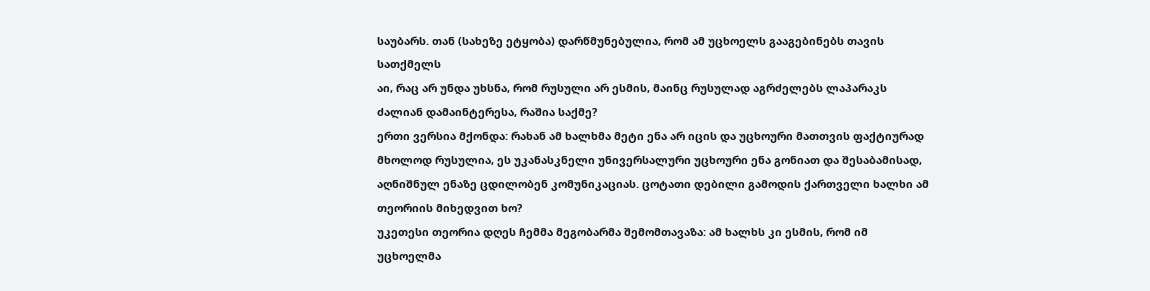საუბარს. თან (სახეზე ეტყობა) დარწმუნებულია, რომ ამ უცხოელს გააგებინებს თავის სათქმელს
აი, რაც არ უნდა უხსნა, რომ რუსული არ ესმის, მაინც რუსულად აგრძელებს ლაპარაკს
ძალიან დამაინტერესა, რაშია საქმე?
ერთი ვერსია მქონდა: რახან ამ ხალხმა მეტი ენა არ იცის და უცხოური მათთვის ფაქტიურად მხოლოდ რუსულია, ეს უკანასკნელი უნივერსალური უცხოური ენა გონიათ და შესაბამისად, აღნიშნულ ენაზე ცდილობენ კომუნიკაციას. ცოტათი დებილი გამოდის ქართველი ხალხი ამ თეორიის მიხედვით ხო?
უკეთესი თეორია დღეს ჩემმა მეგობარმა შემომთავაზა: ამ ხალხს კი ესმის, რომ იმ უცხოელმა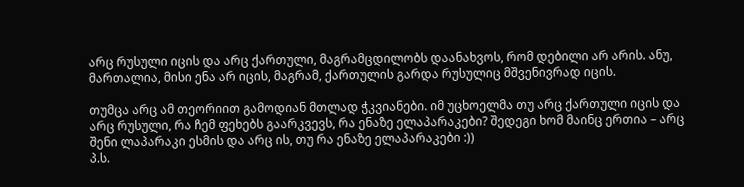არც რუსული იცის და არც ქართული, მაგრამცდილობს დაანახვოს, რომ დებილი არ არის. ანუ, მართალია, მისი ენა არ იცის, მაგრამ, ქართულის გარდა რუსულიც მშვენივრად იცის.

თუმცა არც ამ თეორიით გამოდიან მთლად ჭკვიანები. იმ უცხოელმა თუ არც ქართული იცის და არც რუსული, რა ჩემ ფეხებს გაარკვევს, რა ენაზე ელაპარაკები? შედეგი ხომ მაინც ერთია – არც შენი ლაპარაკი ესმის და არც ის, თუ რა ენაზე ელაპარაკები :))
პ.ს.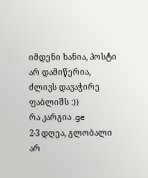იმდენი ხანია, პოსტი არ დამიწერია, ძლივს დავაჭირე ფაბლიშს :))
რა კარგია .ge
2-3 დღეა, გლობალი არ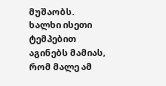მუშაობს. ხალხი ისეთი ტემპებით აგინებს მამიას, რომ მალე ამ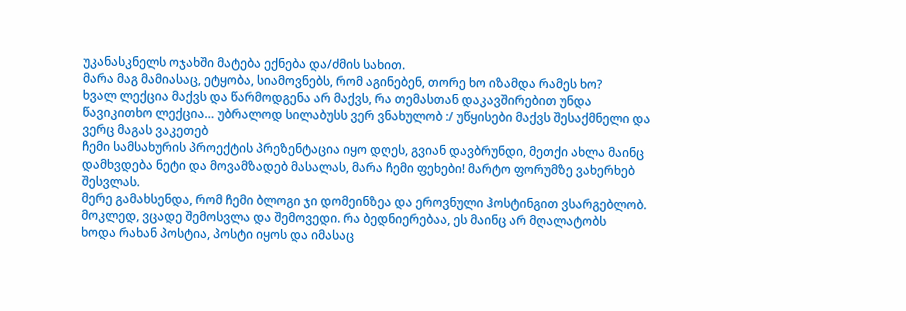უკანასკნელს ოჯახში მატება ექნება და/ძმის სახით.
მარა მაგ მამიასაც, ეტყობა, სიამოვნებს, რომ აგინებენ, თორე ხო იზამდა რამეს ხო?
ხვალ ლექცია მაქვს და წარმოდგენა არ მაქვს, რა თემასთან დაკავშირებით უნდა წავიკითხო ლექცია… უბრალოდ სილაბუსს ვერ ვნახულობ :/ უწყისები მაქვს შესაქმნელი და ვერც მაგას ვაკეთებ
ჩემი სამსახურის პროექტის პრეზენტაცია იყო დღეს, გვიან დავბრუნდი, მეთქი ახლა მაინც დამხვდება ნეტი და მოვამზადებ მასალას, მარა ჩემი ფეხები! მარტო ფორუმზე ვახერხებ შესვლას.
მერე გამახსენდა, რომ ჩემი ბლოგი ჯი დომეინზეა და ეროვნული ჰოსტინგით ვსარგებლობ. მოკლედ, ვცადე შემოსვლა და შემოვედი. რა ბედნიერებაა, ეს მაინც არ მღალატობს
ხოდა რახან პოსტია, პოსტი იყოს და იმასაც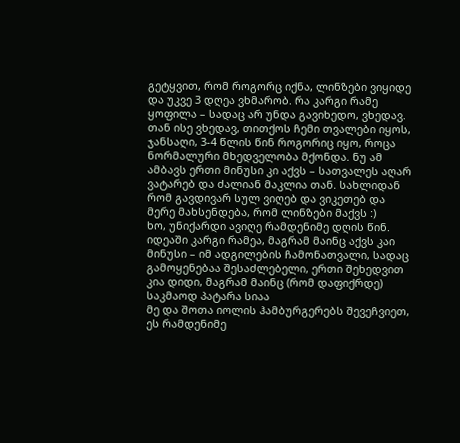გეტყვით, რომ როგორც იქნა, ლინზები ვიყიდე და უკვე 3 დღეა ვხმარობ. რა კარგი რამე ყოფილა – სადაც არ უნდა გავიხედო, ვხედავ. თან ისე ვხედავ, თითქოს ჩემი თვალები იყოს, ჯანსაღი, 3-4 წლის წინ როგორიც იყო, როცა ნორმალური მხედველობა მქონდა. ნუ ამ ამბავს ერთი მინუსი კი აქვს – სათვალეს აღარ ვატარებ და ძალიან მაკლია თან. სახლიდან რომ გავდივარ სულ ვიღებ და ვიკეთებ და მერე მახსენდება, რომ ლინზები მაქვს :)
ხო, უნიქარდი ავიღე რამდენიმე დღის წინ. იდეაში კარგი რამეა, მაგრამ მაინც აქვს კაი მინუსი – იმ ადგილების ჩამონათვალი, სადაც გამოყენებაა შესაძლებელი, ერთი შეხედვით კია დიდი, მაგრამ მაინც (რომ დაფიქრდე) საკმაოდ პატარა სიაა
მე და შოთა იოლის ჰამბურგერებს შევეჩვიეთ, ეს რამდენიმე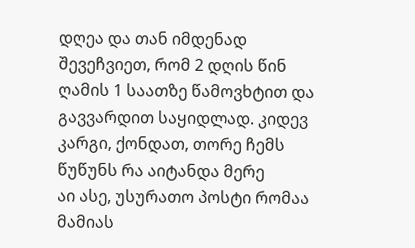დღეა და თან იმდენად შევეჩვიეთ, რომ 2 დღის წინ ღამის 1 საათზე წამოვხტით და გავვარდით საყიდლად. კიდევ კარგი, ქონდათ, თორე ჩემს წუწუნს რა აიტანდა მერე
აი ასე, უსურათო პოსტი რომაა მამიას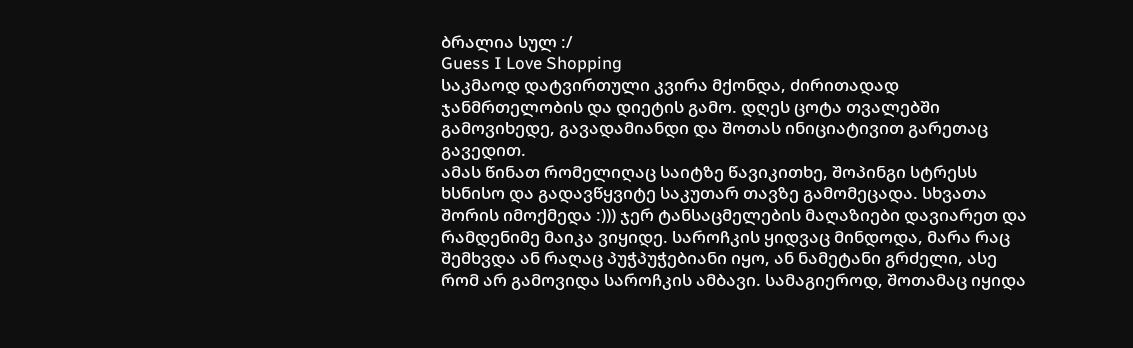ბრალია სულ :/
Guess I Love Shopping
საკმაოდ დატვირთული კვირა მქონდა, ძირითადად ჯანმრთელობის და დიეტის გამო. დღეს ცოტა თვალებში გამოვიხედე, გავადამიანდი და შოთას ინიციატივით გარეთაც გავედით.
ამას წინათ რომელიღაც საიტზე წავიკითხე, შოპინგი სტრესს ხსნისო და გადავწყვიტე საკუთარ თავზე გამომეცადა. სხვათა შორის იმოქმედა :))) ჯერ ტანსაცმელების მაღაზიები დავიარეთ და რამდენიმე მაიკა ვიყიდე. საროჩკის ყიდვაც მინდოდა, მარა რაც შემხვდა ან რაღაც პუჭპუჭებიანი იყო, ან ნამეტანი გრძელი, ასე რომ არ გამოვიდა საროჩკის ამბავი. სამაგიეროდ, შოთამაც იყიდა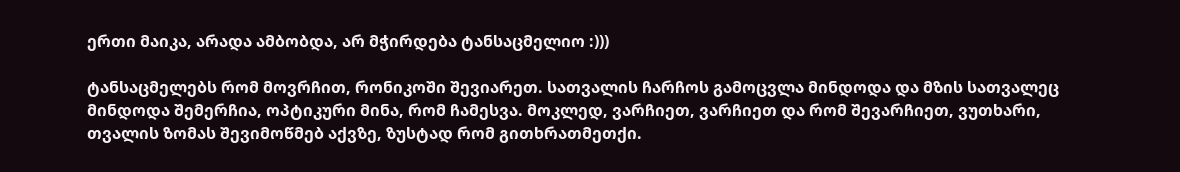ერთი მაიკა, არადა ამბობდა, არ მჭირდება ტანსაცმელიო :)))

ტანსაცმელებს რომ მოვრჩით, რონიკოში შევიარეთ. სათვალის ჩარჩოს გამოცვლა მინდოდა და მზის სათვალეც მინდოდა შემერჩია, ოპტიკური მინა, რომ ჩამესვა. მოკლედ, ვარჩიეთ, ვარჩიეთ და რომ შევარჩიეთ, ვუთხარი, თვალის ზომას შევიმოწმებ აქვზე, ზუსტად რომ გითხრათმეთქი.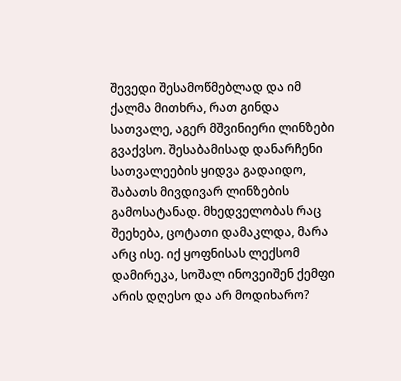შევედი შესამოწმებლად და იმ ქალმა მითხრა, რათ გინდა სათვალე, აგერ მშვინიერი ლინზები გვაქვსო. შესაბამისად დანარჩენი სათვალეების ყიდვა გადაიდო, შაბათს მივდივარ ლინზების გამოსატანად. მხედველობას რაც შეეხება, ცოტათი დამაკლდა, მარა არც ისე. იქ ყოფნისას ლექსომ დამირეკა, სოშალ ინოვეიშენ ქემფი არის დღესო და არ მოდიხარო?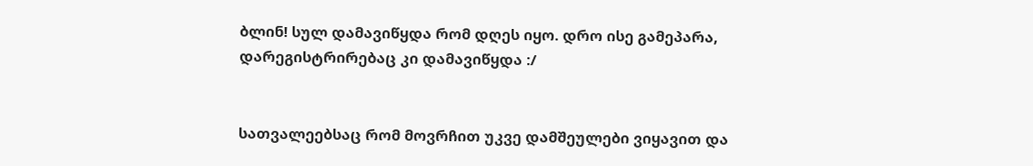ბლინ! სულ დამავიწყდა რომ დღეს იყო. დრო ისე გამეპარა, დარეგისტრირებაც კი დამავიწყდა :/


სათვალეებსაც რომ მოვრჩით უკვე დამშეულები ვიყავით და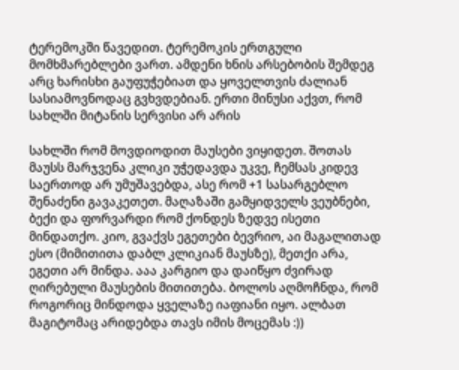ტერემოკში წავედით. ტერემოკის ერთგული მომხმარებლები ვართ. ამდენი ხნის არსებობის შემდეგ არც ხარისხი გაუფუჭებიათ და ყოველთვის ძალიან სასიამოვნოდაც გვხვდებიან. ერთი მინუსი აქვთ, რომ სახლში მიტანის სერვისი არ არის

სახლში რომ მოვდიოდით მაუსები ვიყიდეთ. შოთას მაუსს მარჯვენა კლიკი უჭედავდა უკვე, ჩემსას კიდევ საერთოდ არ უმუშავებდა, ასე რომ +1 სასარგებლო შენაძენი გავაკეთეთ. მაღაზაში გამყიდველს ვეუბნები, ბექი და ფორვარდი რომ ქონდეს ზედვე ისეთი მინდათქო. კიო, გვაქვს ეგეთები ბევრიო, აი მაგალითად ესო (მიმითითა დაბლ კლიკიან მაუსზე), მეთქი არა, ეგეთი არ მინდა. ააა კარგიო და დაიწყო ძვირად ღირებული მაუსების მითითება. ბოლოს აღმოჩნდა, რომ როგორიც მინდოდა ყველაზე იაფიანი იყო. ალბათ მაგიტომაც არიდებდა თავს იმის მოცემას :))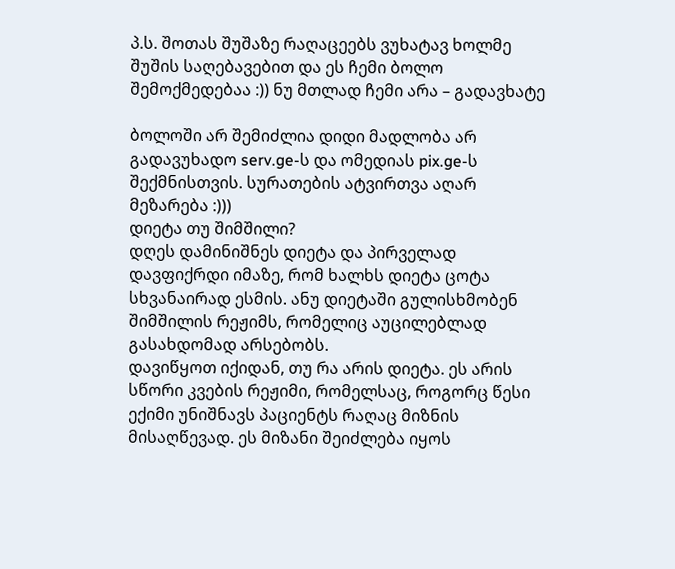პ.ს. შოთას შუშაზე რაღაცეებს ვუხატავ ხოლმე შუშის საღებავებით და ეს ჩემი ბოლო შემოქმედებაა :)) ნუ მთლად ჩემი არა – გადავხატე

ბოლოში არ შემიძლია დიდი მადლობა არ გადავუხადო serv.ge-ს და ომედიას pix.ge-ს შექმნისთვის. სურათების ატვირთვა აღარ მეზარება :)))
დიეტა თუ შიმშილი?
დღეს დამინიშნეს დიეტა და პირველად დავფიქრდი იმაზე, რომ ხალხს დიეტა ცოტა სხვანაირად ესმის. ანუ დიეტაში გულისხმობენ შიმშილის რეჟიმს, რომელიც აუცილებლად გასახდომად არსებობს.
დავიწყოთ იქიდან, თუ რა არის დიეტა. ეს არის სწორი კვების რეჟიმი, რომელსაც, როგორც წესი ექიმი უნიშნავს პაციენტს რაღაც მიზნის მისაღწევად. ეს მიზანი შეიძლება იყოს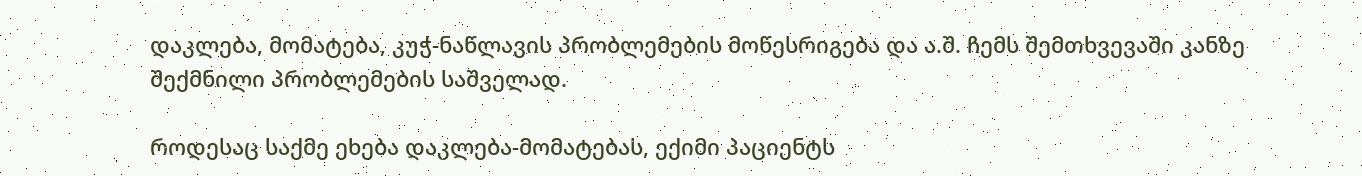დაკლება, მომატება, კუჭ-ნაწლავის პრობლემების მოწესრიგება და ა.შ. ჩემს შემთხვევაში კანზე შექმნილი პრობლემების საშველად.

როდესაც საქმე ეხება დაკლება-მომატებას, ექიმი პაციენტს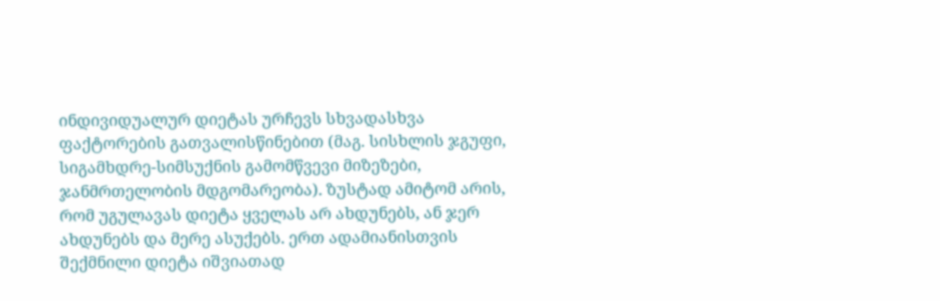ინდივიდუალურ დიეტას ურჩევს სხვადასხვა ფაქტორების გათვალისწინებით (მაგ. სისხლის ჯგუფი, სიგამხდრე-სიმსუქნის გამომწვევი მიზეზები, ჯანმრთელობის მდგომარეობა). ზუსტად ამიტომ არის, რომ უგულავას დიეტა ყველას არ ახდუნებს, ან ჯერ ახდუნებს და მერე ასუქებს. ერთ ადამიანისთვის შექმნილი დიეტა იშვიათად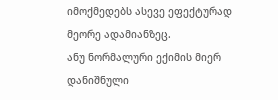იმოქმედებს ასევე ეფექტურად მეორე ადამიანზეც.
ანუ ნორმალური ექიმის მიერ დანიშნული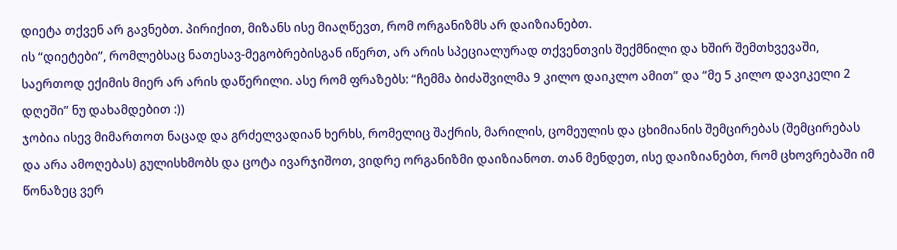დიეტა თქვენ არ გავნებთ. პირიქით, მიზანს ისე მიაღწევთ, რომ ორგანიზმს არ დაიზიანებთ.
ის “დიეტები”, რომლებსაც ნათესავ-მეგობრებისგან იწერთ, არ არის სპეციალურად თქვენთვის შექმნილი და ხშირ შემთხვევაში, საერთოდ ექიმის მიერ არ არის დაწერილი. ასე რომ ფრაზებს: “ჩემმა ბიძაშვილმა 9 კილო დაიკლო ამით” და “მე 5 კილო დავიკელი 2 დღეში” ნუ დახამდებით :))
ჯობია ისევ მიმართოთ ნაცად და გრძელვადიან ხერხს, რომელიც შაქრის, მარილის, ცომეულის და ცხიმიანის შემცირებას (შემცირებას და არა ამოღებას) გულისხმობს და ცოტა ივარჯიშოთ, ვიდრე ორგანიზმი დაიზიანოთ. თან მენდეთ, ისე დაიზიანებთ, რომ ცხოვრებაში იმ წონაზეც ვერ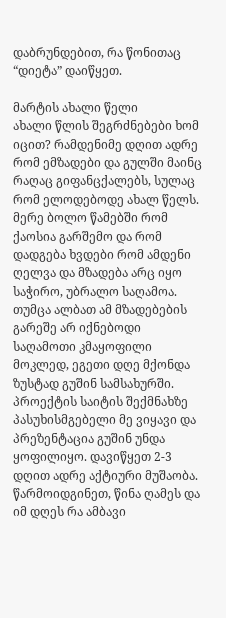დაბრუნდებით, რა წონითაც “დიეტა” დაიწყეთ.

მარტის ახალი წელი
ახალი წლის შეგრძნებები ხომ იცით? რამდენიმე დღით ადრე რომ ემზადები და გულში მაინც რაღაც გიფანცქალებს, სულაც რომ ელოდებოდე ახალ წელს. მერე ბოლო წამებში რომ ქაოსია გარშემო და რომ დადგება ხვდები რომ ამდენი ღელვა და მზადება არც იყო საჭირო, უბრალო საღამოა. თუმცა ალბათ ამ მზადებების გარეშე არ იქნებოდი საღამოთი კმაყოფილი
მოკლედ, ეგეთი დღე მქონდა ზუსტად გუშინ სამსახურში. პროექტის საიტის შექმნახზე პასუხისმგებელი მე ვიყავი და პრეზენტაცია გუშინ უნდა ყოფილიყო. დავიწყეთ 2-3 დღით ადრე აქტიური მუშაობა. წარმოიდგინეთ, წინა ღამეს და იმ დღეს რა ამბავი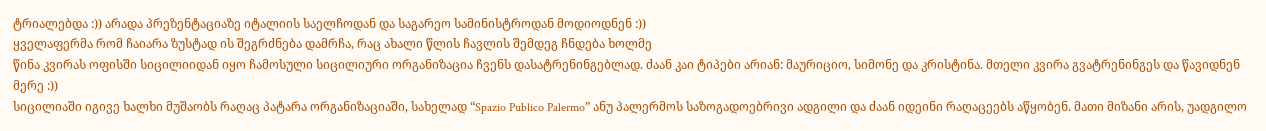ტრიალებდა :)) არადა პრეზენტაციაზე იტალიის საელჩოდან და საგარეო სამინისტროდან მოდიოდნენ :))
ყველაფერმა რომ ჩაიარა ზუსტად ის შეგრძნება დამრჩა, რაც ახალი წლის ჩავლის შემდეგ ჩნდება ხოლმე
წინა კვირას ოფისში სიცილიიდან იყო ჩამოსული სიცილიური ორგანიზაცია ჩვენს დასატრენინგებლად. ძაან კაი ტიპები არიან: მაურიციო, სიმონე და კრისტინა. მთელი კვირა გვატრენინგეს და წავიდნენ მერე :))
სიცილიაში იგივე ხალხი მუშაობს რაღაც პატარა ორგანიზაციაში, სახელად “Spazio Publico Palermo” ანუ პალერმოს საზოგადოებრივი ადგილი და ძაან იდეინი რაღაცეებს აწყობენ. მათი მიზანი არის, უადგილო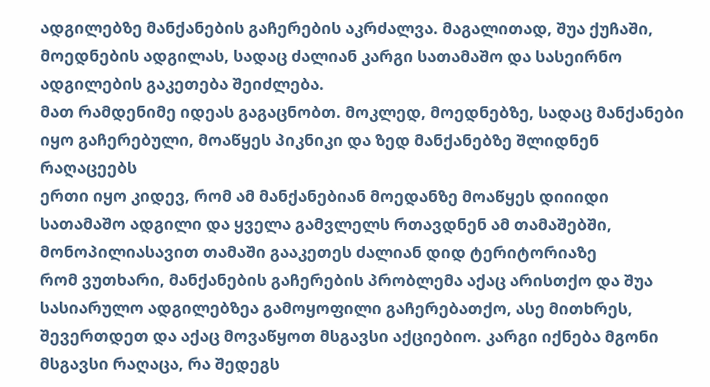ადგილებზე მანქანების გაჩერების აკრძალვა. მაგალითად, შუა ქუჩაში, მოედნების ადგილას, სადაც ძალიან კარგი სათამაშო და სასეირნო ადგილების გაკეთება შეიძლება.
მათ რამდენიმე იდეას გაგაცნობთ. მოკლედ, მოედნებზე, სადაც მანქანები იყო გაჩერებული, მოაწყეს პიკნიკი და ზედ მანქანებზე შლიდნენ რაღაცეებს
ერთი იყო კიდევ, რომ ამ მანქანებიან მოედანზე მოაწყეს დიიიდი სათამაშო ადგილი და ყველა გამვლელს რთავდნენ ამ თამაშებში, მონოპილიასავით თამაში გააკეთეს ძალიან დიდ ტერიტორიაზე
რომ ვუთხარი, მანქანების გაჩერების პრობლემა აქაც არისთქო და შუა სასიარულო ადგილებზეა გამოყოფილი გაჩერებათქო, ასე მითხრეს, შევერთდეთ და აქაც მოვაწყოთ მსგავსი აქციებიო. კარგი იქნება მგონი მსგავსი რაღაცა, რა შედეგს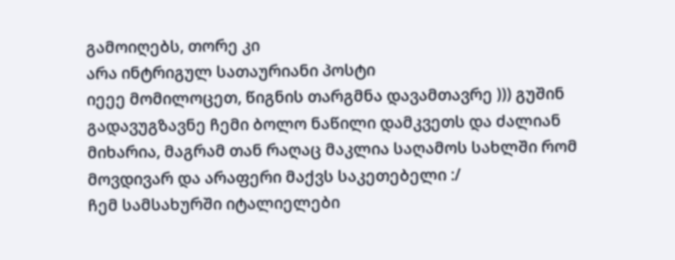გამოიღებს, თორე კი
არა ინტრიგულ სათაურიანი პოსტი
იეეე მომილოცეთ, წიგნის თარგმნა დავამთავრე ))) გუშინ გადავუგზავნე ჩემი ბოლო ნაწილი დამკვეთს და ძალიან მიხარია, მაგრამ თან რაღაც მაკლია საღამოს სახლში რომ მოვდივარ და არაფერი მაქვს საკეთებელი :/
ჩემ სამსახურში იტალიელები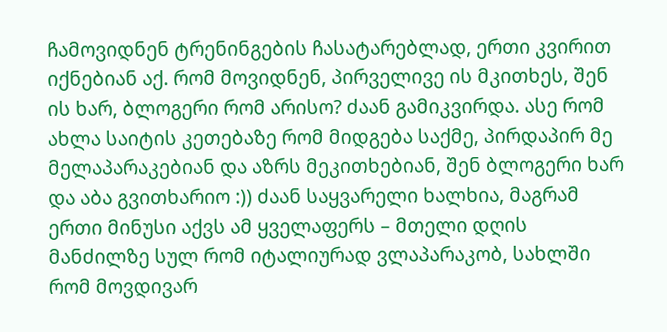ჩამოვიდნენ ტრენინგების ჩასატარებლად, ერთი კვირით იქნებიან აქ. რომ მოვიდნენ, პირველივე ის მკითხეს, შენ ის ხარ, ბლოგერი რომ არისო? ძაან გამიკვირდა. ასე რომ ახლა საიტის კეთებაზე რომ მიდგება საქმე, პირდაპირ მე მელაპარაკებიან და აზრს მეკითხებიან, შენ ბლოგერი ხარ და აბა გვითხარიო :)) ძაან საყვარელი ხალხია, მაგრამ ერთი მინუსი აქვს ამ ყველაფერს – მთელი დღის მანძილზე სულ რომ იტალიურად ვლაპარაკობ, სახლში რომ მოვდივარ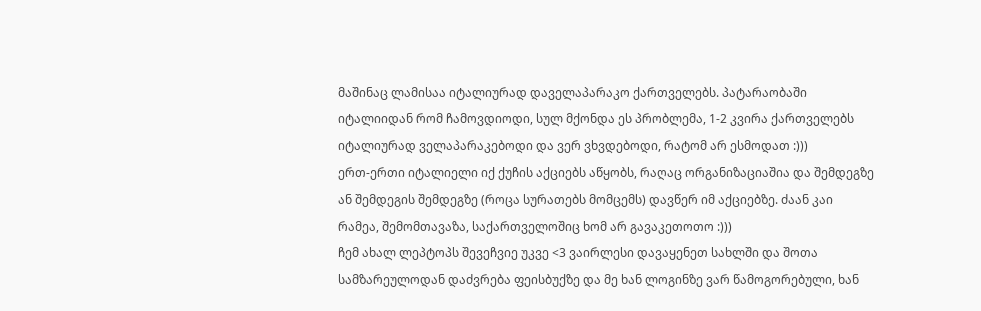მაშინაც ლამისაა იტალიურად დაველაპარაკო ქართველებს. პატარაობაში იტალიიდან რომ ჩამოვდიოდი, სულ მქონდა ეს პრობლემა, 1-2 კვირა ქართველებს იტალიურად ველაპარაკებოდი და ვერ ვხვდებოდი, რატომ არ ესმოდათ :)))
ერთ-ერთი იტალიელი იქ ქუჩის აქციებს აწყობს, რაღაც ორგანიზაციაშია და შემდეგზე ან შემდეგის შემდეგზე (როცა სურათებს მომცემს) დავწერ იმ აქციებზე. ძაან კაი რამეა, შემომთავაზა, საქართველოშიც ხომ არ გავაკეთოთო :)))
ჩემ ახალ ლეპტოპს შევეჩვიე უკვე <3 ვაირლესი დავაყენეთ სახლში და შოთა სამზარეულოდან დაძვრება ფეისბუქზე და მე ხან ლოგინზე ვარ წამოგორებული, ხან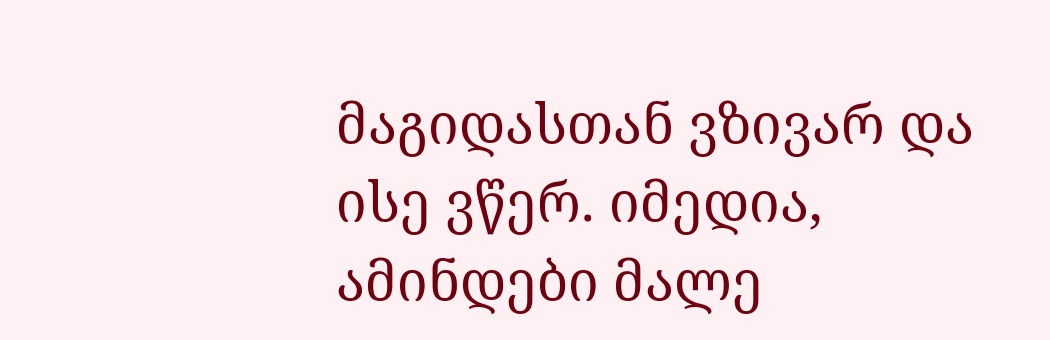მაგიდასთან ვზივარ და ისე ვწერ. იმედია, ამინდები მალე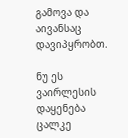გამოვა და აივანსაც დავიპყრობთ.

ნუ ეს ვაირლესის დაყენება ცალკე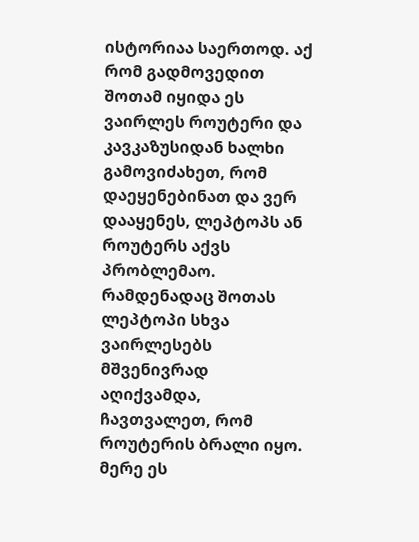ისტორიაა საერთოდ. აქ რომ გადმოვედით შოთამ იყიდა ეს ვაირლეს როუტერი და კავკაზუსიდან ხალხი გამოვიძახეთ, რომ დაეყენებინათ და ვერ დააყენეს, ლეპტოპს ან როუტერს აქვს პრობლემაო. რამდენადაც შოთას ლეპტოპი სხვა ვაირლესებს მშვენივრად აღიქვამდა, ჩავთვალეთ, რომ როუტერის ბრალი იყო. მერე ეს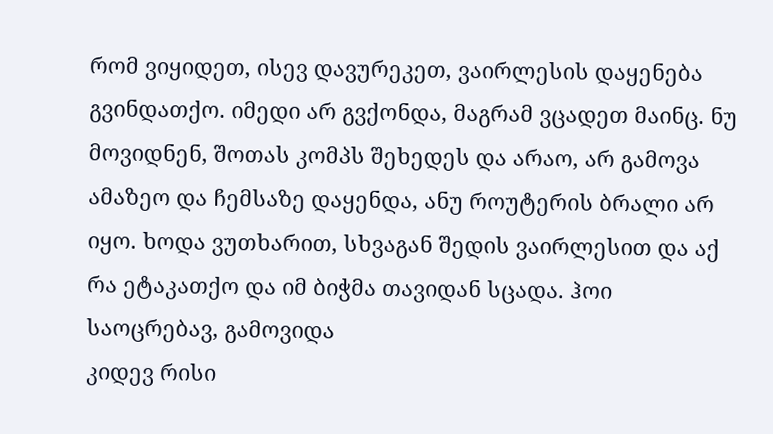რომ ვიყიდეთ, ისევ დავურეკეთ, ვაირლესის დაყენება გვინდათქო. იმედი არ გვქონდა, მაგრამ ვცადეთ მაინც. ნუ მოვიდნენ, შოთას კომპს შეხედეს და არაო, არ გამოვა ამაზეო და ჩემსაზე დაყენდა, ანუ როუტერის ბრალი არ იყო. ხოდა ვუთხარით, სხვაგან შედის ვაირლესით და აქ რა ეტაკათქო და იმ ბიჭმა თავიდან სცადა. ჰოი საოცრებავ, გამოვიდა
კიდევ რისი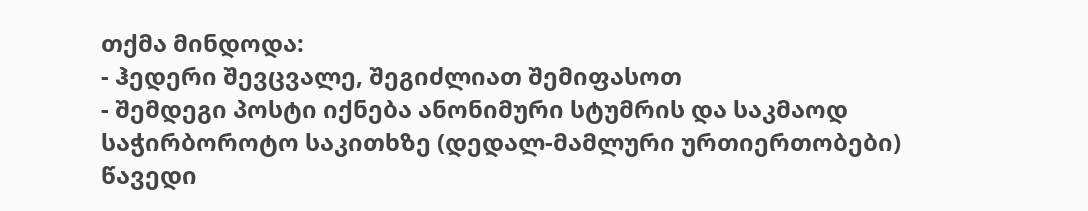თქმა მინდოდა:
- ჰედერი შევცვალე, შეგიძლიათ შემიფასოთ
- შემდეგი პოსტი იქნება ანონიმური სტუმრის და საკმაოდ საჭირბოროტო საკითხზე (დედალ-მამლური ურთიერთობები)
წავედი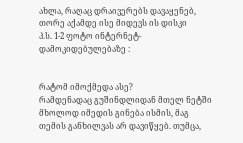ახლა, რაღაც დრაივერებს დავაყენებ, თორე აქამდე ისე მიდევს ის დისკი
პ.ს. 1-2 ფოტო ინტერნეტ-დამოკიდებულებაზე :


რატომ იმოქმედა ასე?
რამდენადაც გუშინდლიდან მთელ ნეტში მხოლოდ იმედის გინება ისმის, მაგ თემის განხილვას არ დავიწყებ. თუმცა,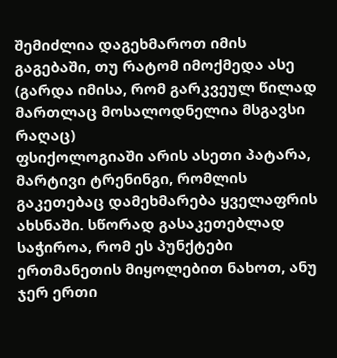შემიძლია დაგეხმაროთ იმის გაგებაში, თუ რატომ იმოქმედა ასე (გარდა იმისა, რომ გარკვეულ წილად მართლაც მოსალოდნელია მსგავსი რაღაც)
ფსიქოლოგიაში არის ასეთი პატარა, მარტივი ტრენინგი, რომლის გაკეთებაც დამეხმარება ყველაფრის ახსნაში. სწორად გასაკეთებლად საჭიროა, რომ ეს პუნქტები ერთმანეთის მიყოლებით ნახოთ, ანუ ჯერ ერთი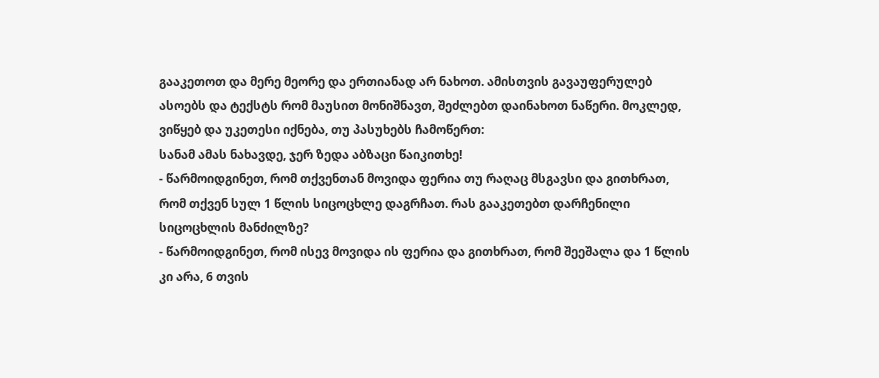გააკეთოთ და მერე მეორე და ერთიანად არ ნახოთ. ამისთვის გავაუფერულებ ასოებს და ტექსტს რომ მაუსით მონიშნავთ, შეძლებთ დაინახოთ ნაწერი. მოკლედ, ვიწყებ და უკეთესი იქნება, თუ პასუხებს ჩამოწერთ:
სანამ ამას ნახავდე, ჯერ ზედა აბზაცი წაიკითხე!
- წარმოიდგინეთ, რომ თქვენთან მოვიდა ფერია თუ რაღაც მსგავსი და გითხრათ, რომ თქვენ სულ 1 წლის სიცოცხლე დაგრჩათ. რას გააკეთებთ დარჩენილი სიცოცხლის მანძილზე?
- წარმოიდგინეთ, რომ ისევ მოვიდა ის ფერია და გითხრათ, რომ შეეშალა და 1 წლის კი არა, 6 თვის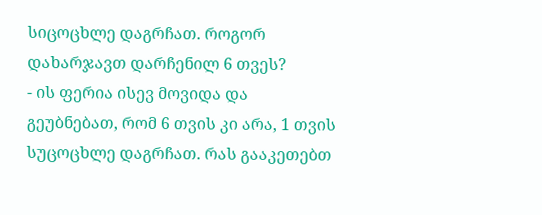სიცოცხლე დაგრჩათ. როგორ დახარჯავთ დარჩენილ 6 თვეს?
- ის ფერია ისევ მოვიდა და გეუბნებათ, რომ 6 თვის კი არა, 1 თვის სუცოცხლე დაგრჩათ. რას გააკეთებთ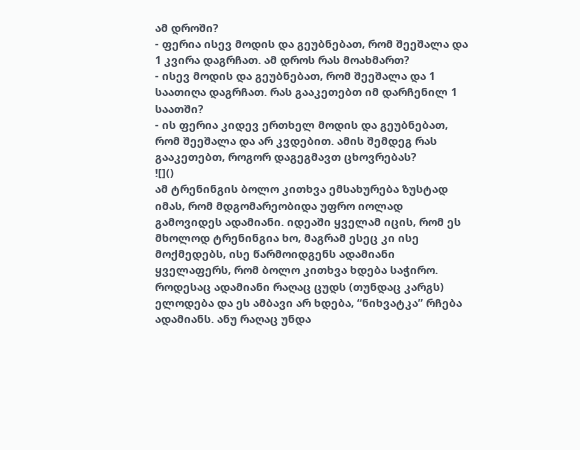ამ დროში?
- ფერია ისევ მოდის და გეუბნებათ, რომ შეეშალა და 1 კვირა დაგრჩათ. ამ დროს რას მოახმართ?
- ისევ მოდის და გეუბნებათ, რომ შეეშალა და 1 საათიღა დაგრჩათ. რას გააკეთებთ იმ დარჩენილ 1 საათში?
- ის ფერია კიდევ ერთხელ მოდის და გეუბნებათ, რომ შეეშალა და არ კვდებით. ამის შემდეგ რას გააკეთებთ, როგორ დაგეგმავთ ცხოვრებას?
![]()
ამ ტრენინგის ბოლო კითხვა ემსახურება ზუსტად იმას, რომ მდგომარეობიდა უფრო იოლად გამოვიდეს ადამიანი. იდეაში ყველამ იცის, რომ ეს მხოლოდ ტრენინგია ხო, მაგრამ ესეც კი ისე მოქმედებს, ისე წარმოიდგენს ადამიანი ყველაფერს, რომ ბოლო კითხვა ხდება საჭირო. როდესაც ადამიანი რაღაც ცუდს (თუნდაც კარგს) ელოდება და ეს ამბავი არ ხდება, “ნიხვატკა” რჩება ადამიანს. ანუ რაღაც უნდა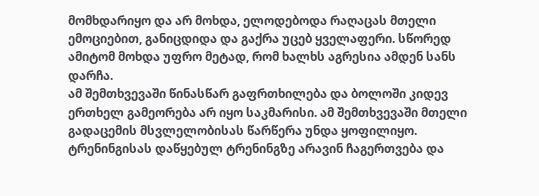მომხდარიყო და არ მოხდა, ელოდებოდა რაღაცას მთელი ემოციებით, განიცდიდა და გაქრა უცებ ყველაფერი. სწორედ ამიტომ მოხდა უფრო მეტად, რომ ხალხს აგრესია ამდენ სანს დარჩა.
ამ შემთხვევაში წინასწარ გაფრთხილება და ბოლოში კიდევ ერთხელ გამეორება არ იყო საკმარისი. ამ შემთხვევაში მთელი გადაცემის მსვლელობისას წარწერა უნდა ყოფილიყო. ტრენინგისას დაწყებულ ტრენინგზე არავინ ჩაგერთვება და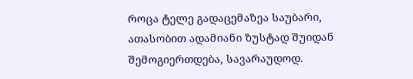როცა ტელე გადაცემაზეა საუბარი, ათასობით ადამიანი ზუსტად შუიდან შემოგიერთდება, სავარაუდოდ.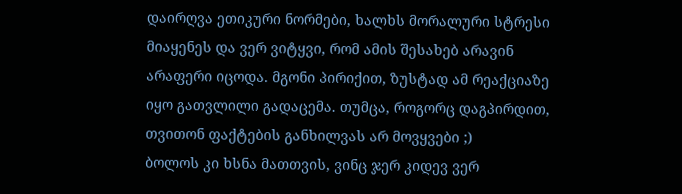დაირღვა ეთიკური ნორმები, ხალხს მორალური სტრესი მიაყენეს და ვერ ვიტყვი, რომ ამის შესახებ არავინ არაფერი იცოდა. მგონი პირიქით, ზუსტად ამ რეაქციაზე იყო გათვლილი გადაცემა. თუმცა, როგორც დაგპირდით, თვითონ ფაქტების განხილვას არ მოვყვები ;)
ბოლოს კი ხსნა მათთვის, ვინც ჯერ კიდევ ვერ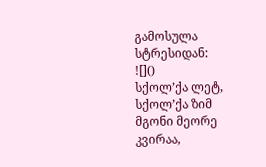გამოსულა სტრესიდან:
![]()
სქოლ’ქა ლეტ, სქოლ’ქა ზიმ
მგონი მეორე კვირაა,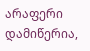არაფერი დამიწერია,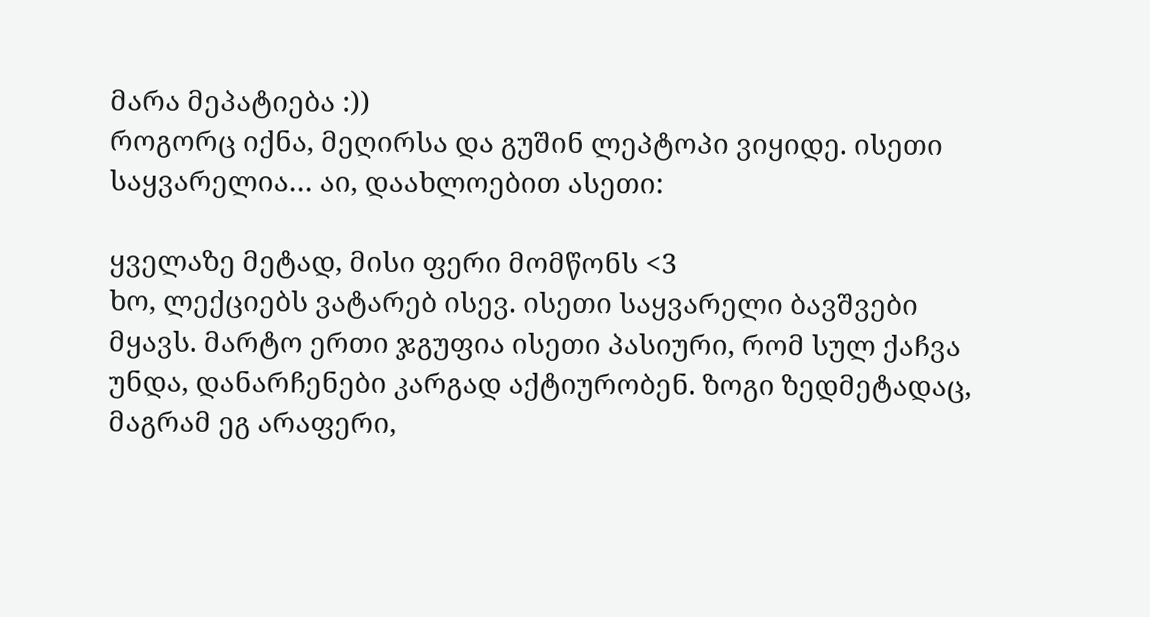მარა მეპატიება :))
როგორც იქნა, მეღირსა და გუშინ ლეპტოპი ვიყიდე. ისეთი საყვარელია… აი, დაახლოებით ასეთი:

ყველაზე მეტად, მისი ფერი მომწონს <3
ხო, ლექციებს ვატარებ ისევ. ისეთი საყვარელი ბავშვები მყავს. მარტო ერთი ჯგუფია ისეთი პასიური, რომ სულ ქაჩვა უნდა, დანარჩენები კარგად აქტიურობენ. ზოგი ზედმეტადაც, მაგრამ ეგ არაფერი,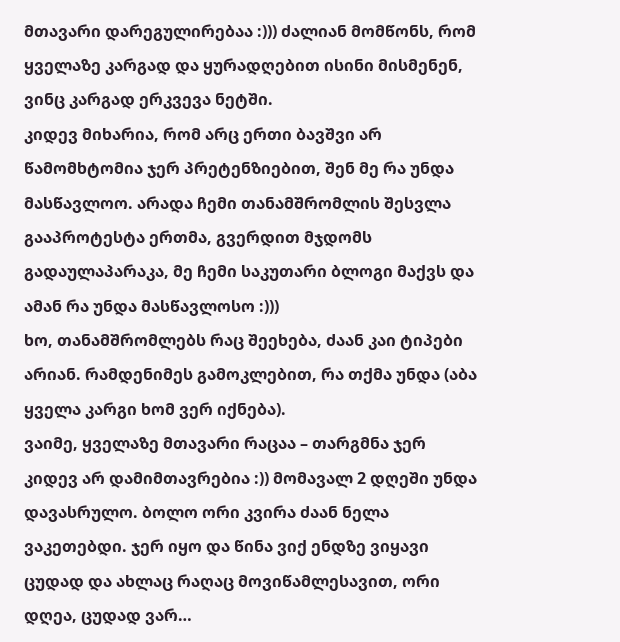მთავარი დარეგულირებაა :))) ძალიან მომწონს, რომ ყველაზე კარგად და ყურადღებით ისინი მისმენენ, ვინც კარგად ერკვევა ნეტში.
კიდევ მიხარია, რომ არც ერთი ბავშვი არ წამომხტომია ჯერ პრეტენზიებით, შენ მე რა უნდა მასწავლოო. არადა ჩემი თანამშრომლის შესვლა გააპროტესტა ერთმა, გვერდით მჯდომს გადაულაპარაკა, მე ჩემი საკუთარი ბლოგი მაქვს და ამან რა უნდა მასწავლოსო :)))
ხო, თანამშრომლებს რაც შეეხება, ძაან კაი ტიპები არიან. რამდენიმეს გამოკლებით, რა თქმა უნდა (აბა ყველა კარგი ხომ ვერ იქნება).
ვაიმე, ყველაზე მთავარი რაცაა – თარგმნა ჯერ კიდევ არ დამიმთავრებია :)) მომავალ 2 დღეში უნდა დავასრულო. ბოლო ორი კვირა ძაან ნელა ვაკეთებდი. ჯერ იყო და წინა ვიქ ენდზე ვიყავი ცუდად და ახლაც რაღაც მოვიწამლესავით, ორი დღეა, ცუდად ვარ…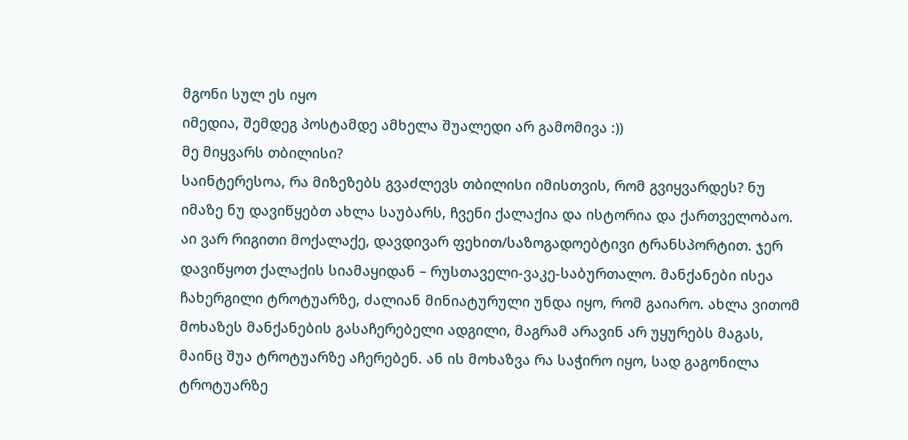მგონი სულ ეს იყო
იმედია, შემდეგ პოსტამდე ამხელა შუალედი არ გამომივა :))
მე მიყვარს თბილისი?
საინტერესოა, რა მიზეზებს გვაძლევს თბილისი იმისთვის, რომ გვიყვარდეს? ნუ იმაზე ნუ დავიწყებთ ახლა საუბარს, ჩვენი ქალაქია და ისტორია და ქართველობაო.
აი ვარ რიგითი მოქალაქე, დავდივარ ფეხით/საზოგადოებტივი ტრანსპორტით. ჯერ დავიწყოთ ქალაქის სიამაყიდან – რუსთაველი-ვაკე-საბურთალო. მანქანები ისეა ჩახერგილი ტროტუარზე, ძალიან მინიატურული უნდა იყო, რომ გაიარო. ახლა ვითომ მოხაზეს მანქანების გასაჩერებელი ადგილი, მაგრამ არავინ არ უყურებს მაგას, მაინც შუა ტროტუარზე აჩერებენ. ან ის მოხაზვა რა საჭირო იყო, სად გაგონილა ტროტუარზე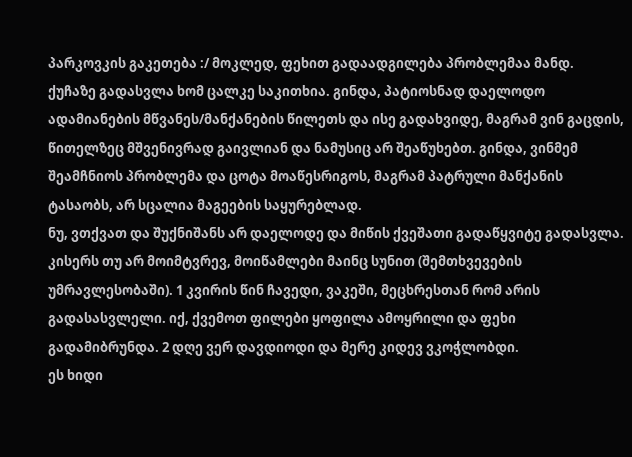პარკოვკის გაკეთება :/ მოკლედ, ფეხით გადაადგილება პრობლემაა მანდ.
ქუჩაზე გადასვლა ხომ ცალკე საკითხია. გინდა, პატიოსნად დაელოდო ადამიანების მწვანეს/მანქანების წილეთს და ისე გადახვიდე, მაგრამ ვინ გაცდის, წითელზეც მშვენივრად გაივლიან და ნამუსიც არ შეაწუხებთ. გინდა, ვინმემ შეამჩნიოს პრობლემა და ცოტა მოაწესრიგოს, მაგრამ პატრული მანქანის ტასაობს, არ სცალია მაგეების საყურებლად.
ნუ, ვთქვათ და შუქნიშანს არ დაელოდე და მიწის ქვეშათი გადაწყვიტე გადასვლა. კისერს თუ არ მოიმტვრევ, მოიწამლები მაინც სუნით (შემთხვევების უმრავლესობაში). 1 კვირის წინ ჩავედი, ვაკეში, მეცხრესთან რომ არის გადასასვლელი. იქ, ქვემოთ ფილები ყოფილა ამოყრილი და ფეხი გადამიბრუნდა. 2 დღე ვერ დავდიოდი და მერე კიდევ ვკოჭლობდი.
ეს ხიდი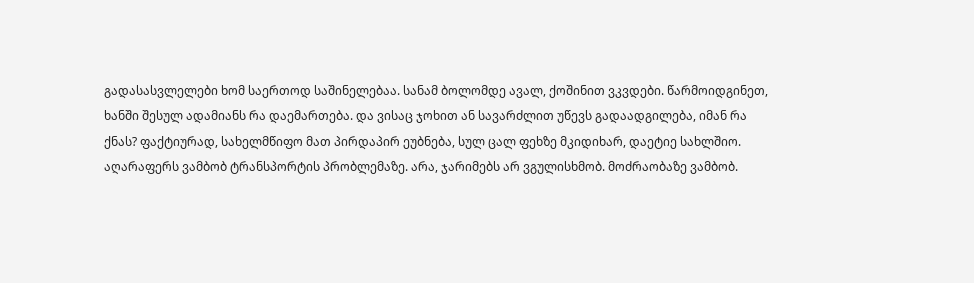გადასასვლელები ხომ საერთოდ საშინელებაა. სანამ ბოლომდე ავალ, ქოშინით ვკვდები. წარმოიდგინეთ, ხანში შესულ ადამიანს რა დაემართება. და ვისაც ჯოხით ან სავარძლით უწევს გადაადგილება, იმან რა ქნას? ფაქტიურად, სახელმწიფო მათ პირდაპირ ეუბნება, სულ ცალ ფეხზე მკიდიხარ, დაეტიე სახლშიო.
აღარაფერს ვამბობ ტრანსპორტის პრობლემაზე. არა, ჯარიმებს არ ვგულისხმობ. მოძრაობაზე ვამბობ.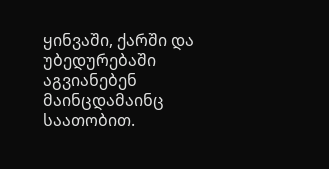ყინვაში, ქარში და უბედურებაში აგვიანებენ მაინცდამაინც საათობით.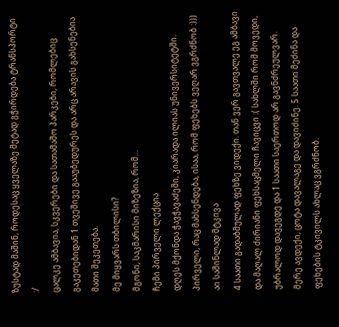ზუსტად მაშინ, როდესაც ყველაზე მეტად გჭირდება ტრანსპორტი :/
ცალკე ამბავია, სკვერები და სათამაშო პარკები, რომლებიც გაკეთებიდან 1 თვეშივე გააუბედურეს და არც არავის გახსენებია მათი შეკეთება.
მე მიყვარს თბილისი?
მგონი, საკმარისი მიზეზია, რომ…
ჩემი პირველი ლექცია
დღეს მქონდა ჭავჭავაძეში, კიარადა ილიას უნივერსიტეტში. პირველი, რაც მახსენდება, ისაა, რომ ფეხებს ვეღარ ვგრძნობ :))) აი საშინლად მტკივა
4 საათი გადაბმულად ფეხზე ვიდექი. თან ვერ გავთვალე ეგ ამბავი და მაღალ ძირიანი ფეხსაცმელი ჩავიცვი :( სახლში რომ მოვედი, უბრალოდ დავეგდე და 1 საათი საერთოდ არ გავნძრეულვარ. მერე ავდექი, ცოტა დავალაგე და დავიძინე. 5 საათი მეძინა და ფეხების ტკივილს ახლაც ვგრძნობ.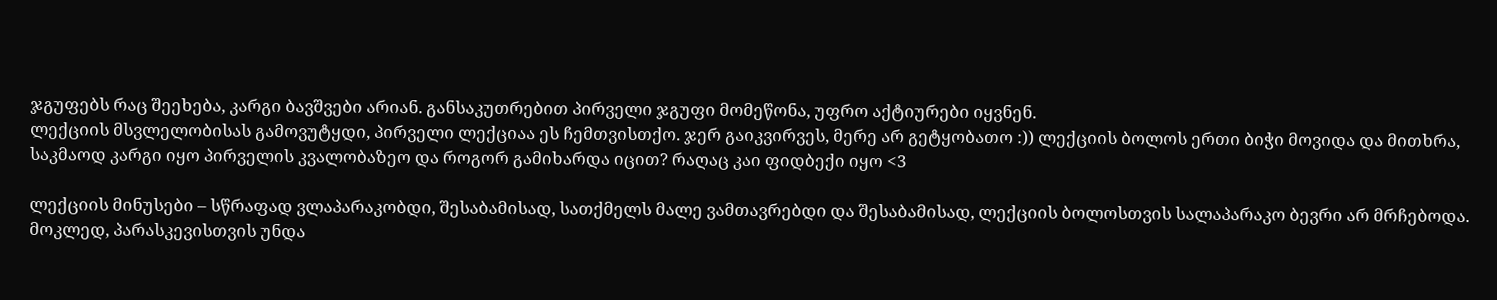ჯგუფებს რაც შეეხება, კარგი ბავშვები არიან. განსაკუთრებით პირველი ჯგუფი მომეწონა, უფრო აქტიურები იყვნენ.
ლექციის მსვლელობისას გამოვუტყდი, პირველი ლექციაა ეს ჩემთვისთქო. ჯერ გაიკვირვეს, მერე არ გეტყობათო :)) ლექციის ბოლოს ერთი ბიჭი მოვიდა და მითხრა, საკმაოდ კარგი იყო პირველის კვალობაზეო და როგორ გამიხარდა იცით? რაღაც კაი ფიდბექი იყო <3

ლექციის მინუსები – სწრაფად ვლაპარაკობდი, შესაბამისად, სათქმელს მალე ვამთავრებდი და შესაბამისად, ლექციის ბოლოსთვის სალაპარაკო ბევრი არ მრჩებოდა. მოკლედ, პარასკევისთვის უნდა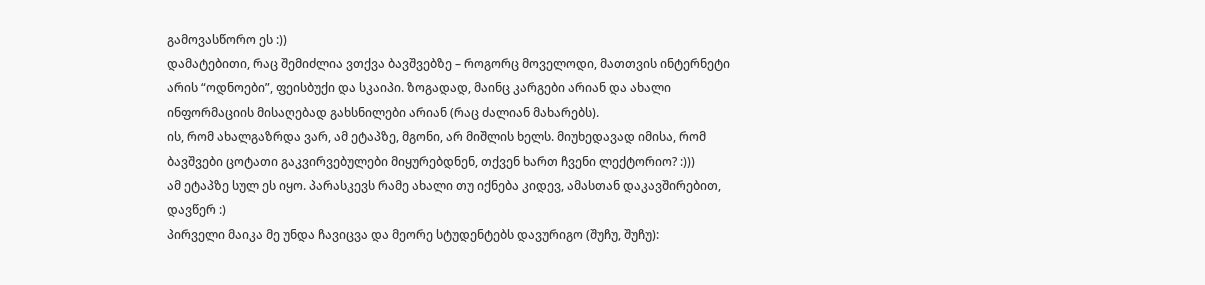გამოვასწორო ეს :))
დამატებითი, რაც შემიძლია ვთქვა ბავშვებზე – როგორც მოველოდი, მათთვის ინტერნეტი არის “ოდნოები”, ფეისბუქი და სკაიპი. ზოგადად, მაინც კარგები არიან და ახალი ინფორმაციის მისაღებად გახსნილები არიან (რაც ძალიან მახარებს).
ის, რომ ახალგაზრდა ვარ, ამ ეტაპზე, მგონი, არ მიშლის ხელს. მიუხედავად იმისა, რომ ბავშვები ცოტათი გაკვირვებულები მიყურებდნენ, თქვენ ხართ ჩვენი ლექტორიო? :)))
ამ ეტაპზე სულ ეს იყო. პარასკევს რამე ახალი თუ იქნება კიდევ, ამასთან დაკავშირებით, დავწერ :)
პირველი მაიკა მე უნდა ჩავიცვა და მეორე სტუდენტებს დავურიგო (შუჩუ, შუჩუ):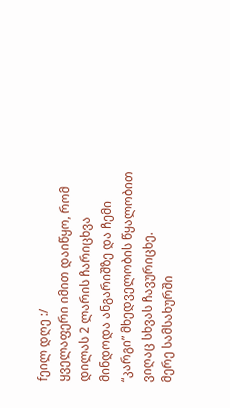fეილ დღე :/
ყველაფერი იმით დაიწყო, რომ დილას 2 ლარის ჩარიცხვა მინდოდა ანგარიშზე და ჩემი “კარგი” მხედველობის წყალობით ვიღაც სხვას ჩავურიცხე.
მერე სამსახურში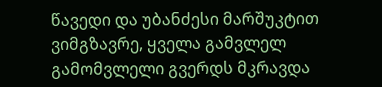წავედი და უბანძესი მარშუკტით ვიმგზავრე, ყველა გამვლელ გამომვლელი გვერდს მკრავდა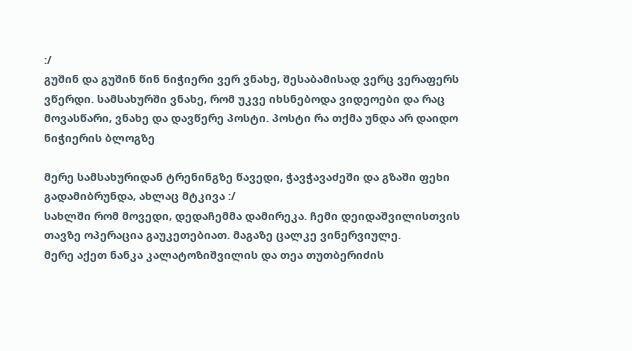:/
გუშინ და გუშინ წინ ნიჭიერი ვერ ვნახე, შესაბამისად ვერც ვერაფერს ვწერდი. სამსახურში ვნახე, რომ უკვე იხსნებოდა ვიდეოები და რაც მოვასწარი, ვნახე და დავწერე პოსტი. პოსტი რა თქმა უნდა არ დაიდო ნიჭიერის ბლოგზე

მერე სამსახურიდან ტრენინგზე წავედი, ჭავჭავაძეში და გზაში ფეხი გადამიბრუნდა, ახლაც მტკივა :/
სახლში რომ მოვედი, დედაჩემმა დამირეკა. ჩემი დეიდაშვილისთვის თავზე ოპერაცია გაუკეთებიათ. მაგაზე ცალკე ვინერვიულე.
მერე აქეთ ნანკა კალატოზიშვილის და თეა თუთბერიძის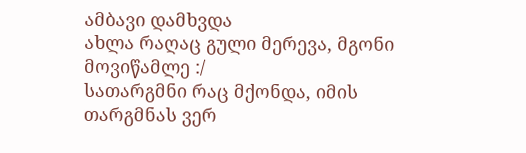ამბავი დამხვდა
ახლა რაღაც გული მერევა, მგონი მოვიწამლე :/
სათარგმნი რაც მქონდა, იმის თარგმნას ვერ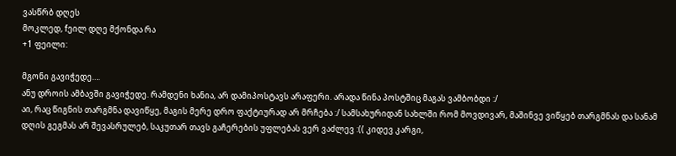ვასწრბ დღეს
მოკლედ, fეილ დღე მქონდა რა
+1 ფეილი:

მგონი გავიჭედე….
ანუ დროის ამბავში გავიჭედე. რამდენი ხანია, არ დამიპოსტავს არაფერი. არადა წინა პოსტშიც მაგას ვამბობდი :/
აი, რაც წიგნის თარგმნა დავიწყე, მაგის მერე დრო ფაქტიურად არ მრჩება :/ სამსახურიდან სახლში რომ მოვდივარ, მაშინვე ვიწყებ თარგმნას და სანამ დღის გეგმას არ შევასრულებ, საკუთარ თავს გაჩერების უფლებას ვერ ვაძლევ :(( კიდევ კარგი,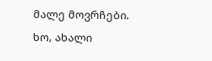მალე მოვრჩები.
ხო, ახალი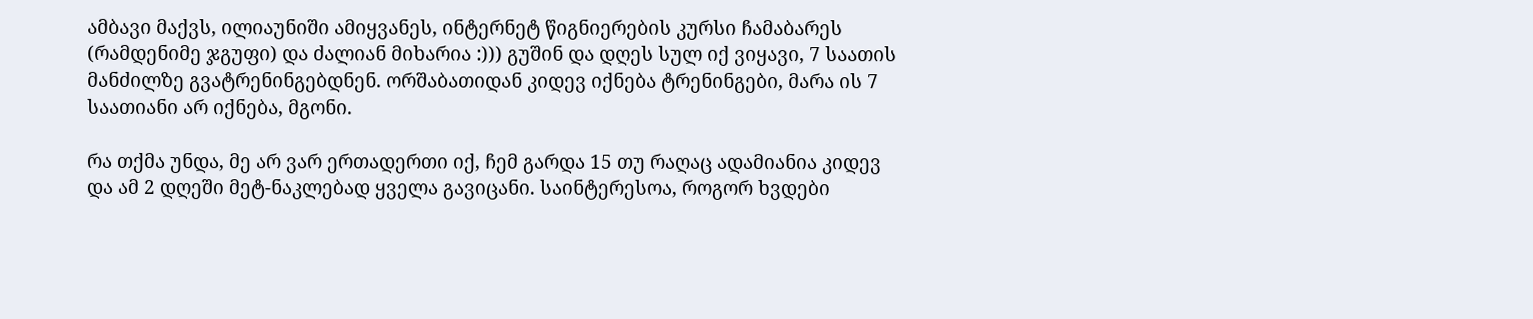ამბავი მაქვს, ილიაუნიში ამიყვანეს, ინტერნეტ წიგნიერების კურსი ჩამაბარეს (რამდენიმე ჯგუფი) და ძალიან მიხარია :))) გუშინ და დღეს სულ იქ ვიყავი, 7 საათის მანძილზე გვატრენინგებდნენ. ორშაბათიდან კიდევ იქნება ტრენინგები, მარა ის 7 საათიანი არ იქნება, მგონი.

რა თქმა უნდა, მე არ ვარ ერთადერთი იქ, ჩემ გარდა 15 თუ რაღაც ადამიანია კიდევ და ამ 2 დღეში მეტ-ნაკლებად ყველა გავიცანი. საინტერესოა, როგორ ხვდები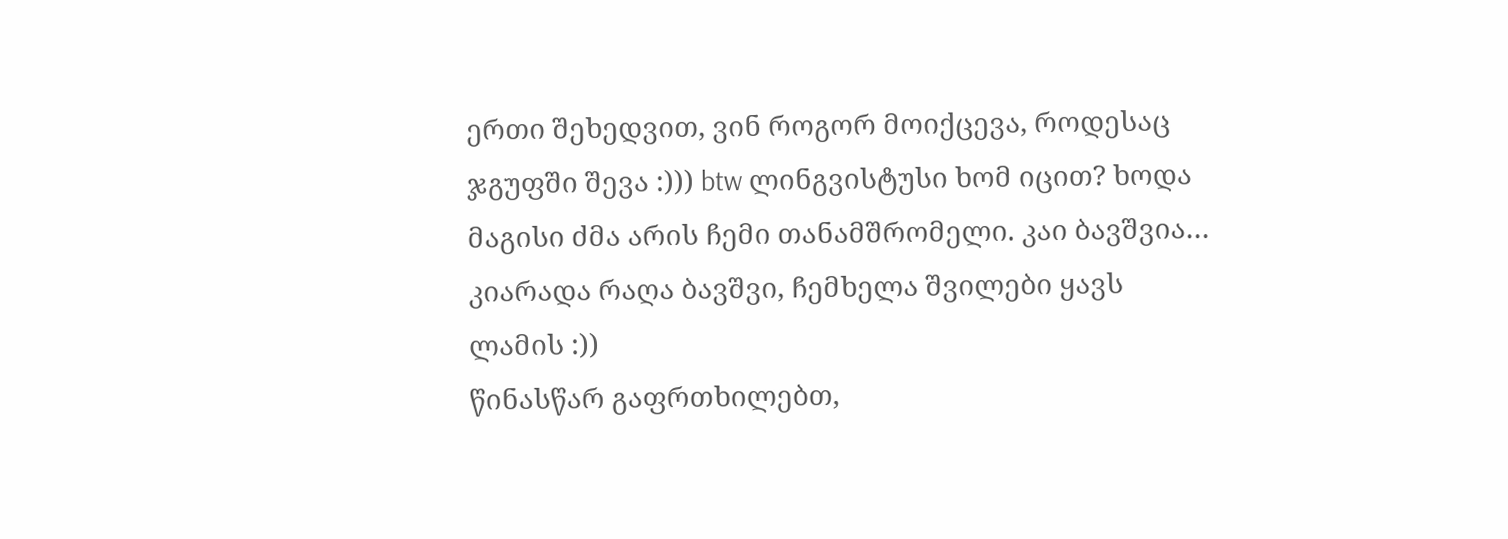ერთი შეხედვით, ვინ როგორ მოიქცევა, როდესაც ჯგუფში შევა :))) btw ლინგვისტუსი ხომ იცით? ხოდა მაგისი ძმა არის ჩემი თანამშრომელი. კაი ბავშვია… კიარადა რაღა ბავშვი, ჩემხელა შვილები ყავს ლამის :))
წინასწარ გაფრთხილებთ,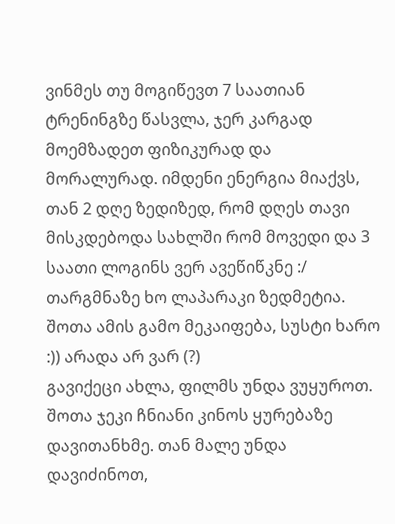ვინმეს თუ მოგიწევთ 7 საათიან ტრენინგზე წასვლა, ჯერ კარგად მოემზადეთ ფიზიკურად და მორალურად. იმდენი ენერგია მიაქვს, თან 2 დღე ზედიზედ, რომ დღეს თავი მისკდებოდა სახლში რომ მოვედი და 3 საათი ლოგინს ვერ ავეწიწკნე :/ თარგმნაზე ხო ლაპარაკი ზედმეტია. შოთა ამის გამო მეკაიფება, სუსტი ხარო :)) არადა არ ვარ (?)
გავიქეცი ახლა, ფილმს უნდა ვუყუროთ. შოთა ჯეკი ჩნიანი კინოს ყურებაზე დავითანხმე. თან მალე უნდა დავიძინოთ,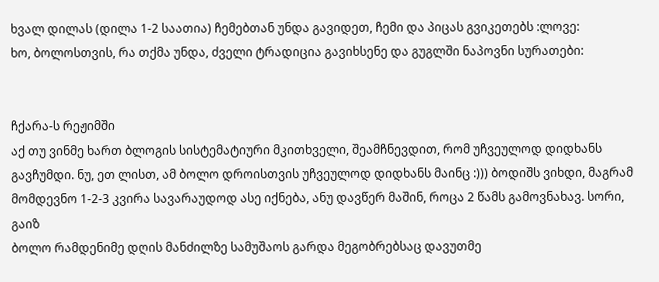ხვალ დილას (დილა 1-2 საათია) ჩემებთან უნდა გავიდეთ, ჩემი და პიცას გვიკეთებს :ლოვე:
ხო, ბოლოსთვის, რა თქმა უნდა, ძველი ტრადიცია გავიხსენე და გუგლში ნაპოვნი სურათები:


ჩქარა-ს რეჟიმში
აქ თუ ვინმე ხართ ბლოგის სისტემატიური მკითხველი, შეამჩნევდით, რომ უჩვეულოდ დიდხანს გავჩუმდი. ნუ, ეთ ლისთ, ამ ბოლო დროისთვის უჩვეულოდ დიდხანს მაინც :))) ბოდიშს ვიხდი, მაგრამ მომდევნო 1-2-3 კვირა სავარაუდოდ ასე იქნება, ანუ დავწერ მაშინ, როცა 2 წამს გამოვნახავ. სორი, გაიზ
ბოლო რამდენიმე დღის მანძილზე სამუშაოს გარდა მეგობრებსაც დავუთმე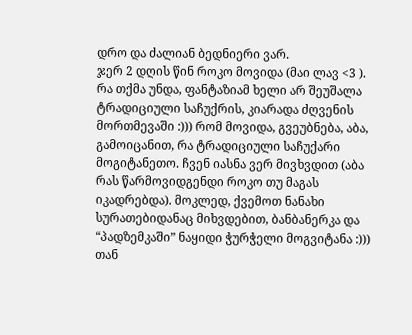დრო და ძალიან ბედნიერი ვარ.
ჯერ 2 დღის წინ როკო მოვიდა (მაი ლავ <3 ). რა თქმა უნდა, ფანტაზიამ ხელი არ შეუშალა ტრადიციული საჩუქრის, კიარადა ძღვენის მორთმევაში :))) რომ მოვიდა, გვეუბნება, აბა, გამოიცანით, რა ტრადიციული საჩუქარი მოგიტანეთო. ჩვენ იასნა ვერ მივხვდით (აბა რას წარმოვიდგენდი როკო თუ მაგას იკადრებდა). მოკლედ, ქვემოთ ნანახი სურათებიდანაც მიხვდებით, ბანბანერკა და “პადზემკაში” ნაყიდი ჭურჭელი მოგვიტანა :))) თან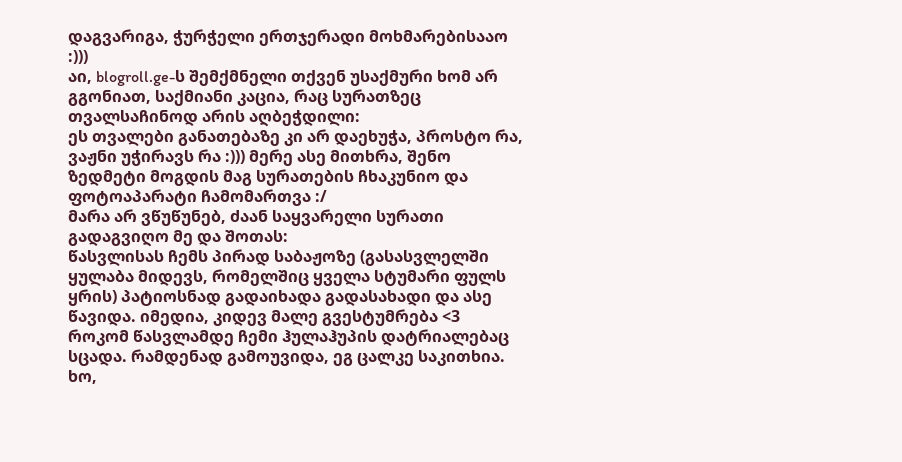დაგვარიგა, ჭურჭელი ერთჯერადი მოხმარებისააო :)))
აი, blogroll.ge-ს შემქმნელი თქვენ უსაქმური ხომ არ გგონიათ, საქმიანი კაცია, რაც სურათზეც თვალსაჩინოდ არის აღბეჭდილი:
ეს თვალები განათებაზე კი არ დაეხუჭა, პროსტო რა, ვაჟნი უჭირავს რა :))) მერე ასე მითხრა, შენო ზედმეტი მოგდის მაგ სურათების ჩხაკუნიო და ფოტოაპარატი ჩამომართვა :/
მარა არ ვწუწუნებ, ძაან საყვარელი სურათი გადაგვიღო მე და შოთას:
წასვლისას ჩემს პირად საბაჟოზე (გასასვლელში ყულაბა მიდევს, რომელშიც ყველა სტუმარი ფულს ყრის) პატიოსნად გადაიხადა გადასახადი და ასე წავიდა. იმედია, კიდევ მალე გვესტუმრება <3
როკომ წასვლამდე ჩემი ჰულაჰუპის დატრიალებაც სცადა. რამდენად გამოუვიდა, ეგ ცალკე საკითხია. ხო,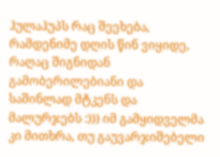ჰულაჰუპს რაც შეეხება, რამდენიმე დღის წინ ვიყიდე, რაღაც შიგნიდან გამობერილებიანი და საშინლად მტკენს და მალურჯებს :))) იმ გამყიდველმა კი მითხრა, თუ გაუვარჯიშებელი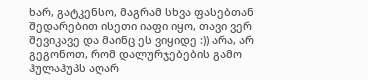ხარ, გატკენსო, მაგრამ სხვა ფასებთან შედარებით ისეთი იაფი იყო, თავი ვერ შევიკავე და მაინც ეს ვიყიდე :)) არა, არ გეგონოთ, რომ დალურჯებების გამო ჰულაჰუპს აღარ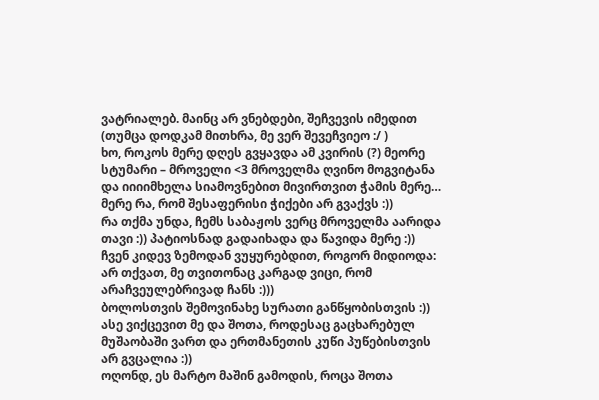ვატრიალებ. მაინც არ ვნებდები, შეჩვევის იმედით (თუმცა დოდკამ მითხრა, მე ვერ შევეჩვიეო :/ )
ხო, როკოს მერე დღეს გვყავდა ამ კვირის (?) მეორე სტუმარი – მროველი <3 მროველმა ღვინო მოგვიტანა და იიიიმხელა სიამოვნებით მივირთვით ჭამის მერე… მერე რა, რომ შესაფერისი ჭიქები არ გვაქვს :))
რა თქმა უნდა, ჩემს საბაჟოს ვერც მროველმა აარიდა თავი :)) პატიოსნად გადაიხადა და წავიდა მერე :)) ჩვენ კიდევ ზემოდან ვუყურებდით, როგორ მიდიოდა:
არ თქვათ, მე თვითონაც კარგად ვიცი, რომ არაჩვეულებრივად ჩანს :)))
ბოლოსთვის შემოვინახე სურათი განწყობისთვის :)) ასე ვიქცევით მე და შოთა, როდესაც გაცხარებულ მუშაობაში ვართ და ერთმანეთის კუწი პუწებისთვის არ გვცალია :))
ოღონდ, ეს მარტო მაშინ გამოდის, როცა შოთა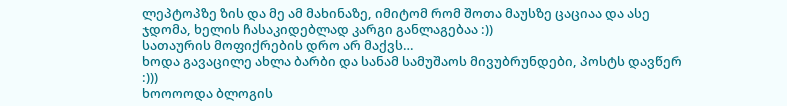ლეპტოპზე ზის და მე ამ მახინაზე, იმიტომ რომ შოთა მაუსზე ცაციაა და ასე ჯდომა, ხელის ჩასაკიდებლად კარგი განლაგებაა :))
სათაურის მოფიქრების დრო არ მაქვს…
ხოდა გავაცილე ახლა ბარბი და სანამ სამუშაოს მივუბრუნდები, პოსტს დავწერ :)))
ხოოოოდა ბლოგის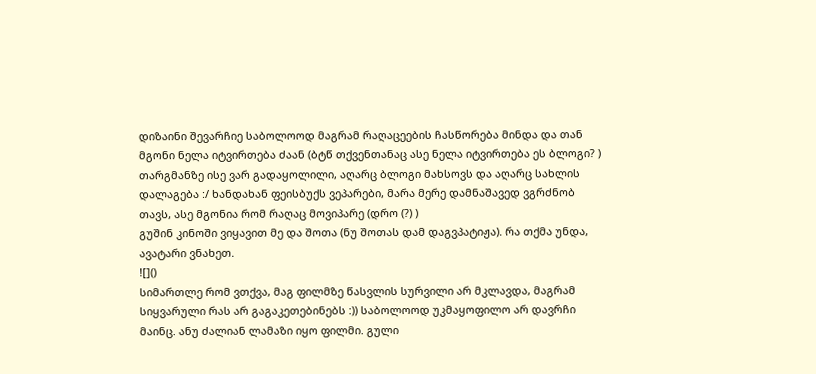დიზაინი შევარჩიე საბოლოოდ მაგრამ რაღაცეების ჩასწორება მინდა და თან მგონი ნელა იტვირთება ძაან (ბტწ თქვენთანაც ასე ნელა იტვირთება ეს ბლოგი? )
თარგმანზე ისე ვარ გადაყოლილი, აღარც ბლოგი მახსოვს და აღარც სახლის დალაგება :/ ხანდახან ფეისბუქს ვეპარები, მარა მერე დამნაშავედ ვგრძნობ თავს, ასე მგონია რომ რაღაც მოვიპარე (დრო (?) )
გუშინ კინოში ვიყავით მე და შოთა (ნუ შოთას დამ დაგვპატიჟა). რა თქმა უნდა, ავატარი ვნახეთ.
![]()
სიმართლე რომ ვთქვა, მაგ ფილმზე წასვლის სურვილი არ მკლავდა, მაგრამ სიყვარული რას არ გაგაკეთებინებს :)) საბოლოოდ უკმაყოფილო არ დავრჩი მაინც. ანუ ძალიან ლამაზი იყო ფილმი. გული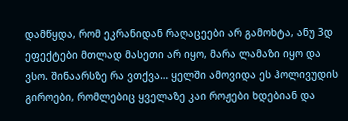დამწყდა, რომ ეკრანიდან რაღაცეები არ გამოხტა, ანუ 3დ ეფექტები მთლად მასეთი არ იყო, მარა ლამაზი იყო და ვსო. შინაარსზე რა ვთქვა… ყელში ამოვიდა ეს ჰოლივუდის გიროები, რომლებიც ყველაზე კაი როჟები ხდებიან და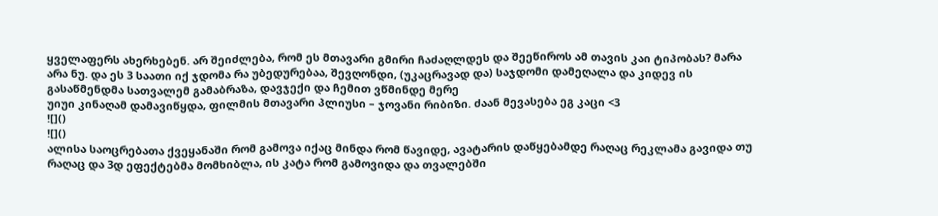ყველაფერს ახერხებენ. არ შეიძლება, რომ ეს მთავარი გმირი ჩაძაღლდეს და შეეწიროს ამ თავის კაი ტიპობას? მარა არა ნუ. და ეს 3 საათი იქ ჯდომა რა უბედურებაა, შევღონდი, (უკაცრავად და) საჯდომი დამეღალა და კიდევ ის გასაწმენდმა სათვალემ გამაბრაზა, დავჯექი და ჩემით ვწმინდე მერე
უიუი კინაღამ დამავიწყდა, ფილმის მთავარი პლიუსი – ჯოვანი რიბიზი. ძაან მევასება ეგ კაცი <3
![]()
![]()
ალისა საოცრებათა ქვეყანაში რომ გამოვა იქაც მინდა რომ წავიდე, ავატარის დაწყებამდე რაღაც რეკლამა გავიდა თუ რაღაც და 3დ ეფექტებმა მომხიბლა, ის კატა რომ გამოვიდა და თვალებში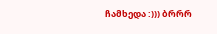ჩამხედა :))) ბრრრ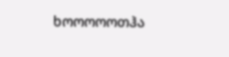ხოოოოოთჰა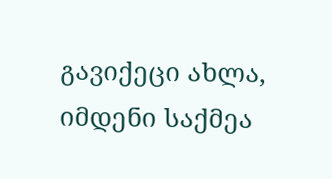გავიქეცი ახლა, იმდენი საქმეა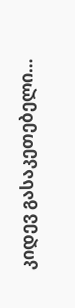კიდევ გასაკეთებელი…